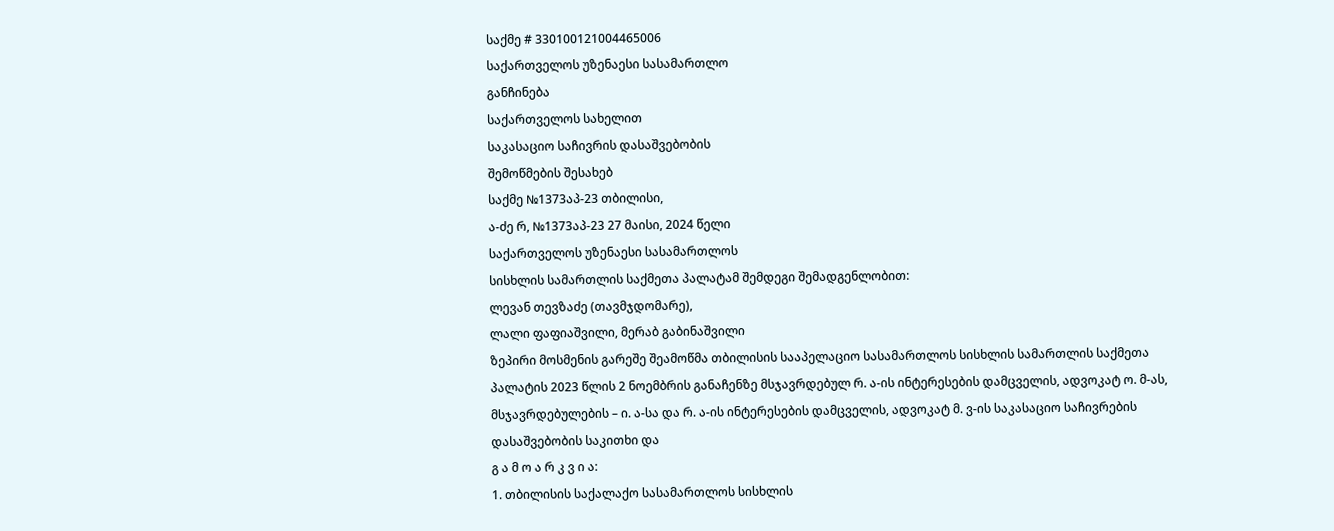საქმე # 330100121004465006
საქართველოს უზენაესი სასამართლო
განჩინება
საქართველოს სახელით
საკასაციო საჩივრის დასაშვებობის
შემოწმების შესახებ
საქმე №1373აპ-23 თბილისი,
ა-ძე რ, №1373აპ-23 27 მაისი, 2024 წელი
საქართველოს უზენაესი სასამართლოს
სისხლის სამართლის საქმეთა პალატამ შემდეგი შემადგენლობით:
ლევან თევზაძე (თავმჯდომარე),
ლალი ფაფიაშვილი, მერაბ გაბინაშვილი
ზეპირი მოსმენის გარეშე შეამოწმა თბილისის სააპელაციო სასამართლოს სისხლის სამართლის საქმეთა პალატის 2023 წლის 2 ნოემბრის განაჩენზე მსჯავრდებულ რ. ა-ის ინტერესების დამცველის, ადვოკატ ო. მ-ას, მსჯავრდებულების – ი. ა-სა და რ. ა-ის ინტერესების დამცველის, ადვოკატ მ. ვ-ის საკასაციო საჩივრების დასაშვებობის საკითხი და
გ ა მ ო ა რ კ ვ ი ა:
1. თბილისის საქალაქო სასამართლოს სისხლის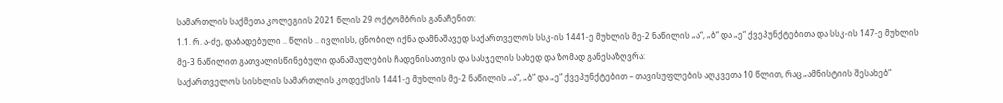სამართლის საქმეთა კოლეგიის 2021 წლის 29 ოქტომბრის განაჩენით:
1.1. რ. ა-ძე, დაბადებული .. წლის .. ივლისს, ცნობილ იქნა დამნაშავედ საქართველოს სსკ-ის 1441-ე მუხლის მე-2 ნაწილის „ა“, „ბ“ და „ე“ ქვეპუნქტებითა და სსკ-ის 147-ე მუხლის მე-3 ნაწილით გათვალისწინებული დანაშაულების ჩადენისათვის და სასჯელის სახედ და ზომად განესაზღვრა:
საქართველოს სისხლის სამართლის კოდექსის 1441-ე მუხლის მე-2 ნაწილის „ა“, „ბ“ და „ე“ ქვეპუნქტებით – თავისუფლების აღკვეთა 10 წლით, რაც „ამნისტიის შესახებ“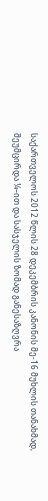საქართველოს 2012 წლის 28 დეკემბრის კანონის მე-16 მუხლის თანახმად, შეუმცირდა ¼–ით და სასჯელის ზომად განესაზღვრა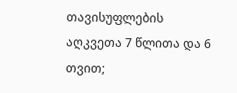თავისუფლების აღკვეთა 7 წლითა და 6 თვით;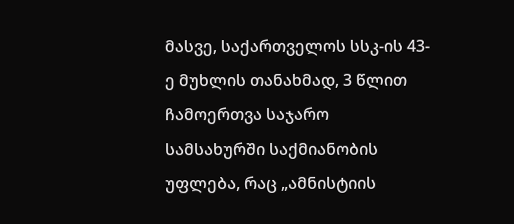მასვე, საქართველოს სსკ-ის 43-ე მუხლის თანახმად, 3 წლით ჩამოერთვა საჯარო სამსახურში საქმიანობის უფლება, რაც „ამნისტიის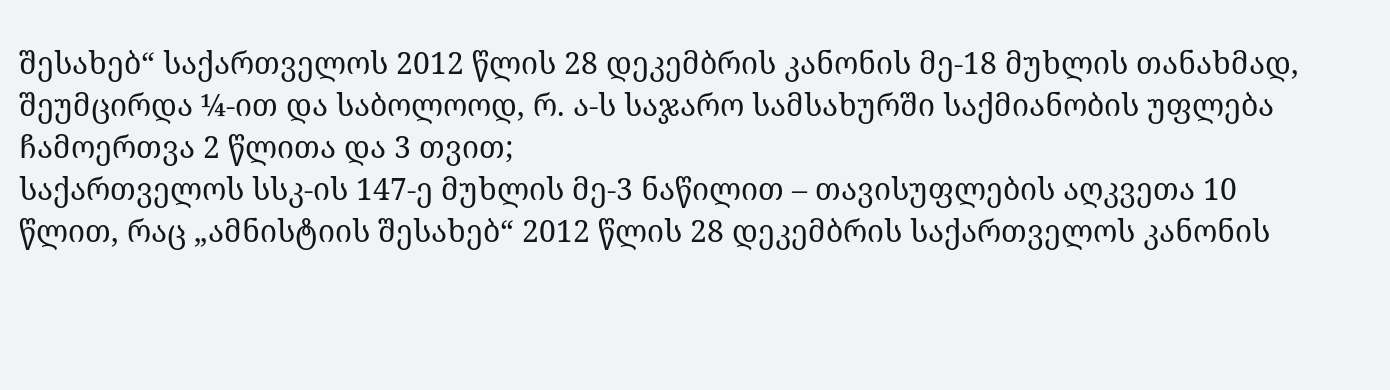შესახებ“ საქართველოს 2012 წლის 28 დეკემბრის კანონის მე-18 მუხლის თანახმად, შეუმცირდა ¼-ით და საბოლოოდ, რ. ა-ს საჯარო სამსახურში საქმიანობის უფლება ჩამოერთვა 2 წლითა და 3 თვით;
საქართველოს სსკ-ის 147-ე მუხლის მე-3 ნაწილით – თავისუფლების აღკვეთა 10 წლით, რაც „ამნისტიის შესახებ“ 2012 წლის 28 დეკემბრის საქართველოს კანონის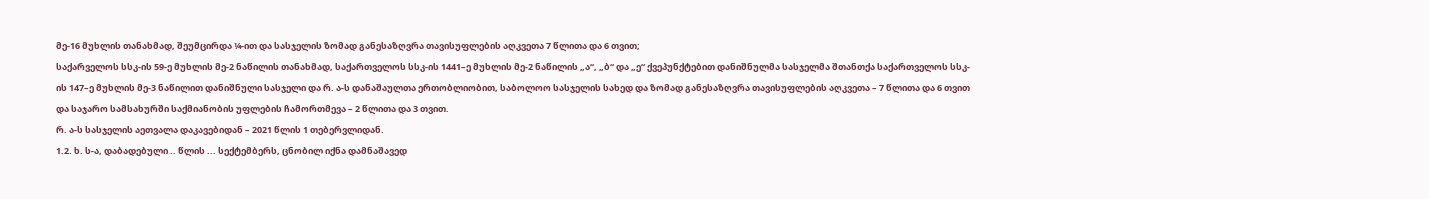მე-16 მუხლის თანახმად, შეუმცირდა ¼-ით და სასჯელის ზომად განესაზღვრა თავისუფლების აღკვეთა 7 წლითა და 6 თვით;
საქარველოს სსკ-ის 59-ე მუხლის მე-2 ნაწილის თანახმად, საქართველოს სსკ-ის 1441–ე მუხლის მე-2 ნაწილის „ა“, „ბ“ და „ე“ ქვეპუნქტებით დანიშნულმა სასჯელმა შთანთქა საქართველოს სსკ-ის 147–ე მუხლის მე-3 ნაწილით დანიშნული სასჯელი და რ. ა-ს დანაშაულთა ერთობლიობით, საბოლოო სასჯელის სახედ და ზომად განესაზღვრა თავისუფლების აღკვეთა – 7 წლითა და 6 თვით და საჯარო სამსახურში საქმიანობის უფლების ჩამორთმევა – 2 წლითა და 3 თვით.
რ. ა-ს სასჯელის აეთვალა დაკავებიდან – 2021 წლის 1 თებერვლიდან.
1.2. ხ. ს-ა, დაბადებული .. წლის ... სექტემბერს, ცნობილ იქნა დამნაშავედ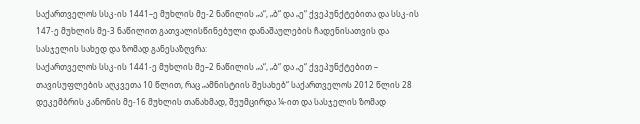საქართველოს სსკ-ის 1441–ე მუხლის მე-2 ნაწილის „ა“, „ბ“ და „ე“ ქვეპუნქტებითა და სსკ-ის 147-ე მუხლის მე-3 ნაწილით გათვალისწინებული დანაშაულების ჩადენისათვის და სასჯელის სახედ და ზომად განესაზღვრა:
საქართველოს სსკ-ის 1441-ე მუხლის მე–2 ნაწილის „ა“, „ბ“ და „ე“ ქვეპუნქტებით – თავისუფლების აღკვეთა 10 წლით, რაც „ამნისტიის შესახებ“ საქართველოს 2012 წლის 28 დეკემბრის კანონის მე-16 მუხლის თანახმად, შეუმცირდა ¼-ით და სასჯელის ზომად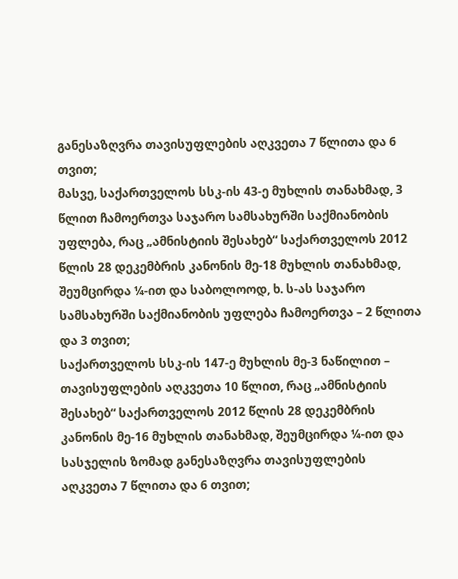განესაზღვრა თავისუფლების აღკვეთა 7 წლითა და 6 თვით;
მასვე, საქართველოს სსკ-ის 43-ე მუხლის თანახმად, 3 წლით ჩამოერთვა საჯარო სამსახურში საქმიანობის უფლება, რაც „ამნისტიის შესახებ“ საქართველოს 2012 წლის 28 დეკემბრის კანონის მე-18 მუხლის თანახმად, შეუმცირდა ¼-ით და საბოლოოდ, ხ. ს-ას საჯარო სამსახურში საქმიანობის უფლება ჩამოერთვა – 2 წლითა და 3 თვით;
საქართველოს სსკ-ის 147-ე მუხლის მე-3 ნაწილით – თავისუფლების აღკვეთა 10 წლით, რაც „ამნისტიის შესახებ“ საქართველოს 2012 წლის 28 დეკემბრის კანონის მე-16 მუხლის თანახმად, შეუმცირდა ¼-ით და სასჯელის ზომად განესაზღვრა თავისუფლების აღკვეთა 7 წლითა და 6 თვით;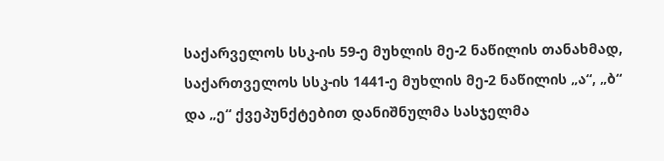საქარველოს სსკ-ის 59-ე მუხლის მე-2 ნაწილის თანახმად, საქართველოს სსკ-ის 1441-ე მუხლის მე-2 ნაწილის „ა“, „ბ“ და „ე“ ქვეპუნქტებით დანიშნულმა სასჯელმა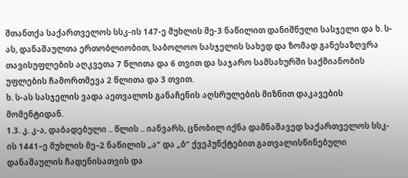შთანთქა საქართველოს სსკ-ის 147-ე მუხლის მე-3 ნაწილით დანიშნული სასჯელი და ხ. ს-ას, დანაშაულთა ერთობლიობით, საბოლოო სასჯელის სახედ და ზომად განესაზღვრა თავისუფლების აღკვეთა 7 წლითა და 6 თვით და საჯარო სამსახურში საქმიანობის უფლების ჩამორთმევა 2 წლითა და 3 თვით.
ხ. ს-ას სასჯელის ვადა აეთვალოს განაჩენის აღსრულების მიზნით დაკავების მომენტიდან.
1.3. კ. კ-ა, დაბადებული .. წლის .. იანვარს, ცნობილ იქნა დამნაშავედ საქართველოს სსკ-ის 1441–ე მუხლის მე–2 ნაწილის „ა“ და „ბ“ ქვეპუნქტებით გათვალისწინებული დანაშაულის ჩადენისათვის და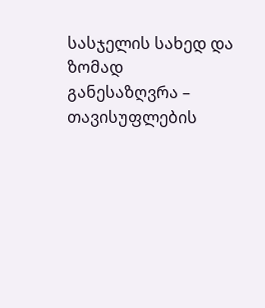სასჯელის სახედ და ზომად განესაზღვრა – თავისუფლების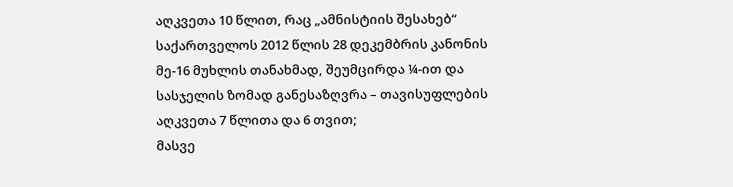აღკვეთა 10 წლით, რაც „ამნისტიის შესახებ“ საქართველოს 2012 წლის 28 დეკემბრის კანონის მე-16 მუხლის თანახმად, შეუმცირდა ¼-ით და სასჯელის ზომად განესაზღვრა – თავისუფლების აღკვეთა 7 წლითა და 6 თვით;
მასვე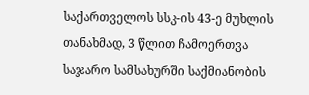საქართველოს სსკ-ის 43-ე მუხლის თანახმად, 3 წლით ჩამოერთვა საჯარო სამსახურში საქმიანობის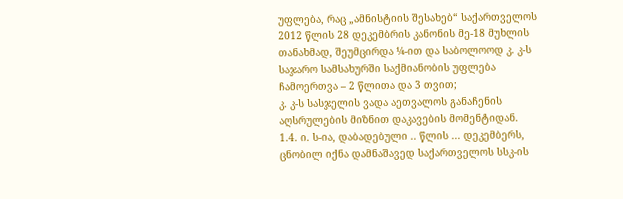უფლება, რაც „ამნისტიის შესახებ“ საქართველოს 2012 წლის 28 დეკემბრის კანონის მე-18 მუხლის თანახმად, შეუმცირდა ¼-ით და საბოლოოდ კ. კ-ს საჯარო სამსახურში საქმიანობის უფლება ჩამოერთვა – 2 წლითა და 3 თვით;
კ. კ-ს სასჯელის ვადა აეთვალოს განაჩენის აღსრულების მიზნით დაკავების მომენტიდან.
1.4. ი. ს-ია, დაბადებული .. წლის ... დეკემბერს, ცნობილ იქნა დამნაშავედ საქართველოს სსკ-ის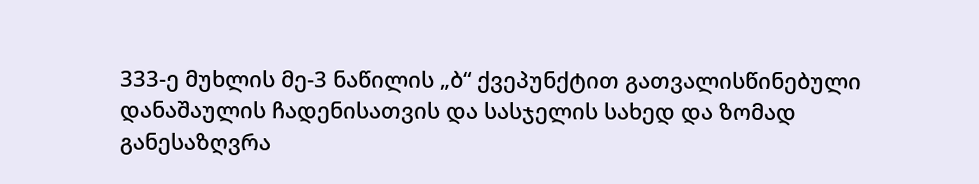333-ე მუხლის მე-3 ნაწილის „ბ“ ქვეპუნქტით გათვალისწინებული დანაშაულის ჩადენისათვის და სასჯელის სახედ და ზომად განესაზღვრა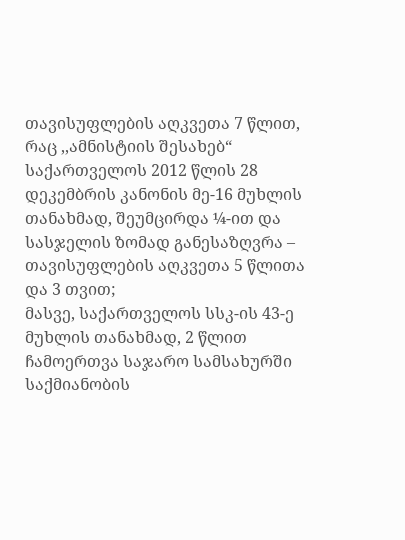თავისუფლების აღკვეთა 7 წლით, რაც ,,ამნისტიის შესახებ“ საქართველოს 2012 წლის 28 დეკემბრის კანონის მე-16 მუხლის თანახმად, შეუმცირდა ¼-ით და სასჯელის ზომად განესაზღვრა – თავისუფლების აღკვეთა 5 წლითა და 3 თვით;
მასვე, საქართველოს სსკ-ის 43-ე მუხლის თანახმად, 2 წლით ჩამოერთვა საჯარო სამსახურში საქმიანობის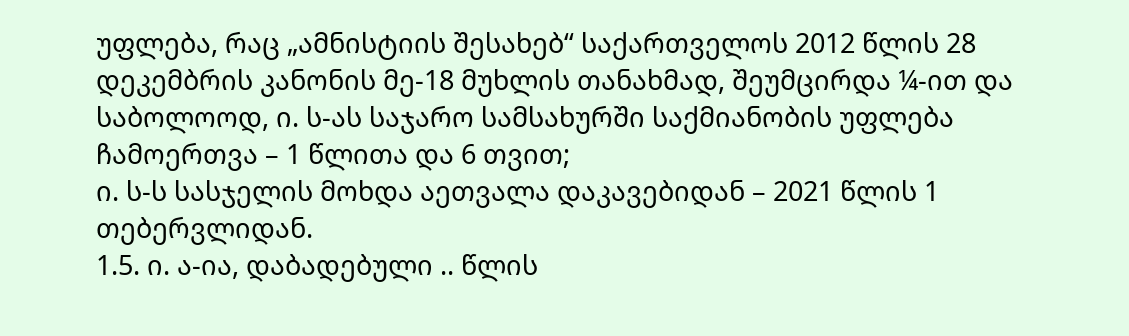უფლება, რაც „ამნისტიის შესახებ“ საქართველოს 2012 წლის 28 დეკემბრის კანონის მე-18 მუხლის თანახმად, შეუმცირდა ¼-ით და საბოლოოდ, ი. ს-ას საჯარო სამსახურში საქმიანობის უფლება ჩამოერთვა – 1 წლითა და 6 თვით;
ი. ს-ს სასჯელის მოხდა აეთვალა დაკავებიდან – 2021 წლის 1 თებერვლიდან.
1.5. ი. ა-ია, დაბადებული .. წლის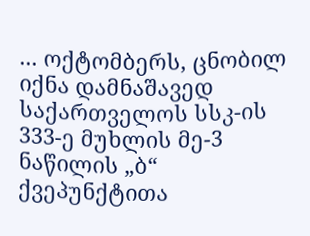... ოქტომბერს, ცნობილ იქნა დამნაშავედ საქართველოს სსკ-ის 333-ე მუხლის მე-3 ნაწილის „ბ“ ქვეპუნქტითა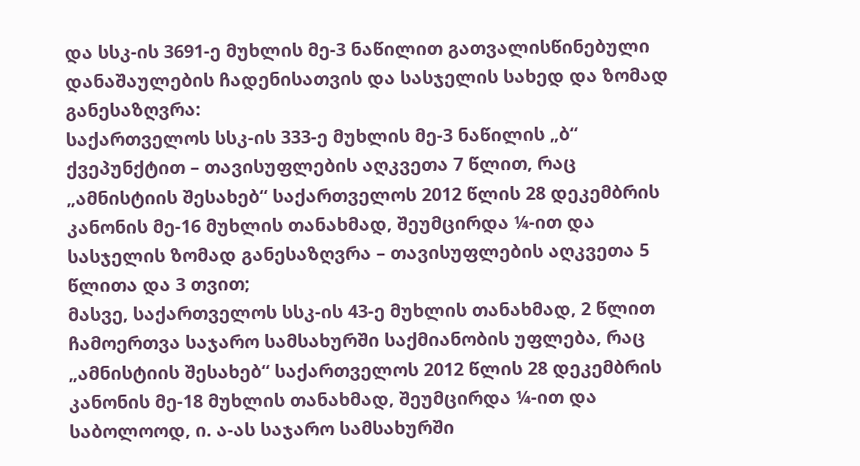და სსკ-ის 3691-ე მუხლის მე-3 ნაწილით გათვალისწინებული დანაშაულების ჩადენისათვის და სასჯელის სახედ და ზომად განესაზღვრა:
საქართველოს სსკ-ის 333-ე მუხლის მე-3 ნაწილის „ბ“ ქვეპუნქტით – თავისუფლების აღკვეთა 7 წლით, რაც „ამნისტიის შესახებ“ საქართველოს 2012 წლის 28 დეკემბრის კანონის მე-16 მუხლის თანახმად, შეუმცირდა ¼-ით და სასჯელის ზომად განესაზღვრა – თავისუფლების აღკვეთა 5 წლითა და 3 თვით;
მასვე, საქართველოს სსკ-ის 43-ე მუხლის თანახმად, 2 წლით ჩამოერთვა საჯარო სამსახურში საქმიანობის უფლება, რაც „ამნისტიის შესახებ“ საქართველოს 2012 წლის 28 დეკემბრის კანონის მე-18 მუხლის თანახმად, შეუმცირდა ¼-ით და საბოლოოდ, ი. ა-ას საჯარო სამსახურში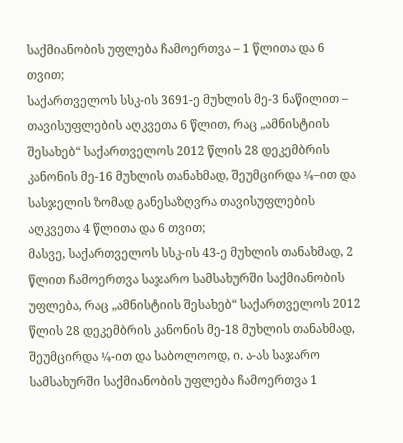საქმიანობის უფლება ჩამოერთვა – 1 წლითა და 6 თვით;
საქართველოს სსკ-ის 3691-ე მუხლის მე-3 ნაწილით – თავისუფლების აღკვეთა 6 წლით, რაც „ამნისტიის შესახებ“ საქართველოს 2012 წლის 28 დეკემბრის კანონის მე-16 მუხლის თანახმად, შეუმცირდა ¼–ით და სასჯელის ზომად განესაზღვრა თავისუფლების აღკვეთა 4 წლითა და 6 თვით;
მასვე, საქართველოს სსკ-ის 43-ე მუხლის თანახმად, 2 წლით ჩამოერთვა საჯარო სამსახურში საქმიანობის უფლება, რაც „ამნისტიის შესახებ“ საქართველოს 2012 წლის 28 დეკემბრის კანონის მე-18 მუხლის თანახმად, შეუმცირდა ¼-ით და საბოლოოდ, ი. ა-ას საჯარო სამსახურში საქმიანობის უფლება ჩამოერთვა 1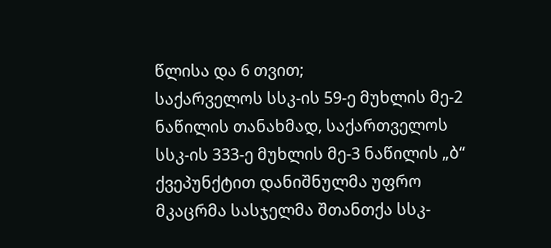წლისა და 6 თვით;
საქარველოს სსკ-ის 59-ე მუხლის მე-2 ნაწილის თანახმად, საქართველოს სსკ-ის 333-ე მუხლის მე-3 ნაწილის „ბ“ ქვეპუნქტით დანიშნულმა უფრო მკაცრმა სასჯელმა შთანთქა სსკ-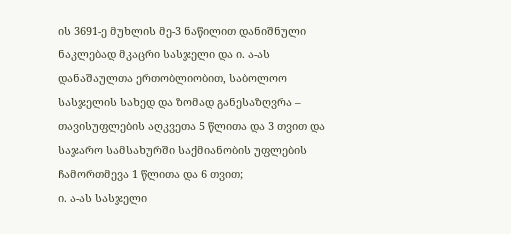ის 3691-ე მუხლის მე-3 ნაწილით დანიშნული ნაკლებად მკაცრი სასჯელი და ი. ა-ას დანაშაულთა ერთობლიობით, საბოლოო სასჯელის სახედ და ზომად განესაზღვრა – თავისუფლების აღკვეთა 5 წლითა და 3 თვით და საჯარო სამსახურში საქმიანობის უფლების ჩამორთმევა 1 წლითა და 6 თვით;
ი. ა-ას სასჯელი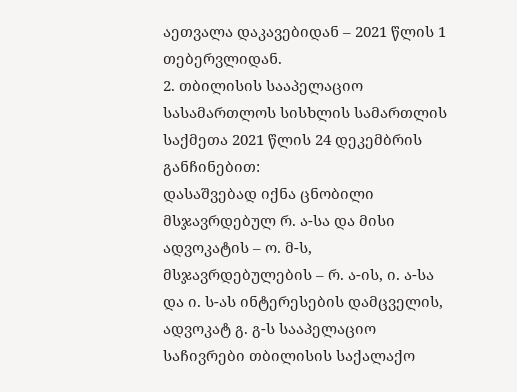აეთვალა დაკავებიდან – 2021 წლის 1 თებერვლიდან.
2. თბილისის სააპელაციო სასამართლოს სისხლის სამართლის საქმეთა 2021 წლის 24 დეკემბრის განჩინებით:
დასაშვებად იქნა ცნობილი მსჯავრდებულ რ. ა-სა და მისი ადვოკატის – ო. მ-ს, მსჯავრდებულების – რ. ა-ის, ი. ა-სა და ი. ს-ას ინტერესების დამცველის, ადვოკატ გ. გ-ს სააპელაციო საჩივრები თბილისის საქალაქო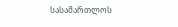სასამართლოს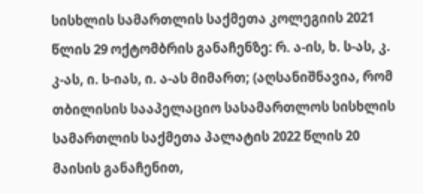სისხლის სამართლის საქმეთა კოლეგიის 2021 წლის 29 ოქტომბრის განაჩენზე: რ. ა-ის, ხ. ს-ას, კ. კ-ას, ი. ს-იას, ი. ა-ას მიმართ; (აღსანიშნავია, რომ თბილისის სააპელაციო სასამართლოს სისხლის სამართლის საქმეთა პალატის 2022 წლის 20 მაისის განაჩენით,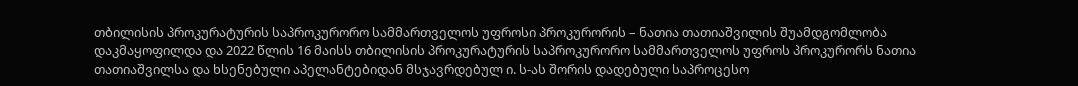თბილისის პროკურატურის საპროკურორო სამმართველოს უფროსი პროკურორის – ნათია თათიაშვილის შუამდგომლობა დაკმაყოფილდა და 2022 წლის 16 მაისს თბილისის პროკურატურის საპროკურორო სამმართველოს უფროს პროკურორს ნათია თათიაშვილსა და ხსენებული აპელანტებიდან მსჯავრდებულ ი. ს-ას შორის დადებული საპროცესო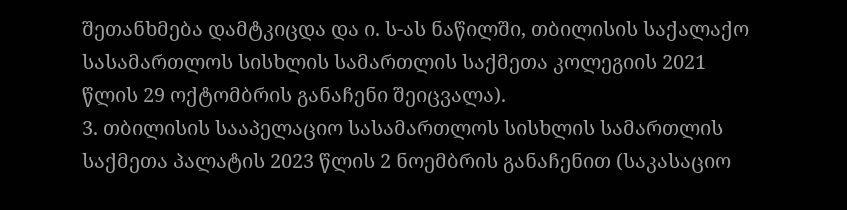შეთანხმება დამტკიცდა და ი. ს-ას ნაწილში, თბილისის საქალაქო სასამართლოს სისხლის სამართლის საქმეთა კოლეგიის 2021 წლის 29 ოქტომბრის განაჩენი შეიცვალა).
3. თბილისის სააპელაციო სასამართლოს სისხლის სამართლის საქმეთა პალატის 2023 წლის 2 ნოემბრის განაჩენით (საკასაციო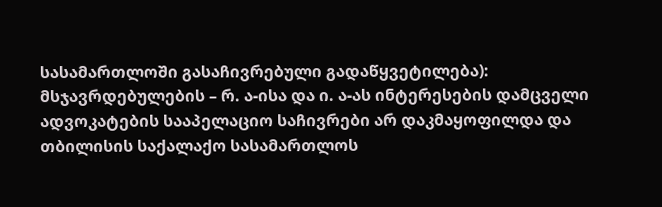სასამართლოში გასაჩივრებული გადაწყვეტილება):
მსჯავრდებულების – რ. ა-ისა და ი. ა-ას ინტერესების დამცველი ადვოკატების სააპელაციო საჩივრები არ დაკმაყოფილდა და თბილისის საქალაქო სასამართლოს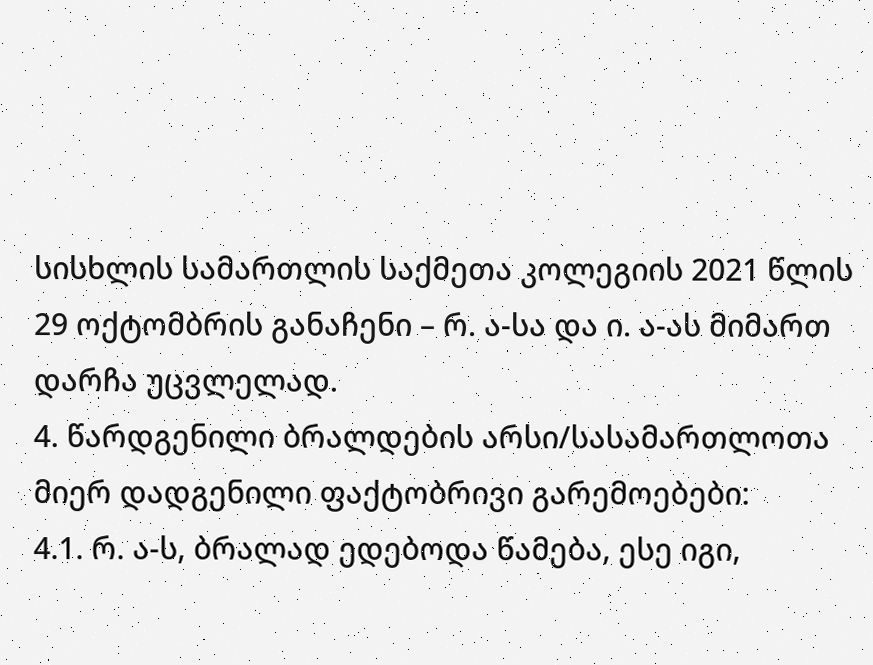სისხლის სამართლის საქმეთა კოლეგიის 2021 წლის 29 ოქტომბრის განაჩენი – რ. ა-სა და ი. ა-ას მიმართ დარჩა უცვლელად.
4. წარდგენილი ბრალდების არსი/სასამართლოთა მიერ დადგენილი ფაქტობრივი გარემოებები:
4.1. რ. ა-ს, ბრალად ედებოდა წამება, ესე იგი,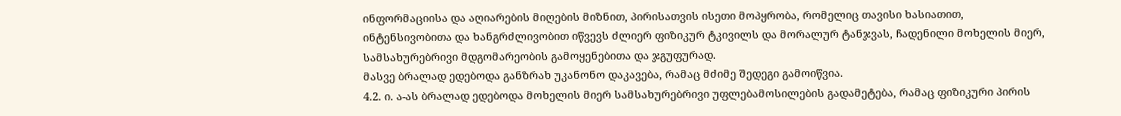ინფორმაციისა და აღიარების მიღების მიზნით, პირისათვის ისეთი მოპყრობა, რომელიც თავისი ხასიათით, ინტენსივობითა და ხანგრძლივობით იწვევს ძლიერ ფიზიკურ ტკივილს და მორალურ ტანჯვას, ჩადენილი მოხელის მიერ, სამსახურებრივი მდგომარეობის გამოყენებითა და ჯგუფურად.
მასვე ბრალად ედებოდა განზრახ უკანონო დაკავება, რამაც მძიმე შედეგი გამოიწვია.
4.2. ი. ა-ას ბრალად ედებოდა მოხელის მიერ სამსახურებრივი უფლებამოსილების გადამეტება, რამაც ფიზიკური პირის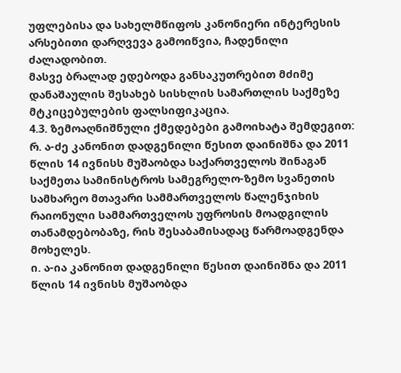უფლებისა და სახელმწიფოს კანონიერი ინტერესის არსებითი დარღვევა გამოიწვია, ჩადენილი ძალადობით.
მასვე ბრალად ედებოდა განსაკუთრებით მძიმე დანაშაულის შესახებ სისხლის სამართლის საქმეზე მტკიცებულების ფალსიფიკაცია.
4.3. ზემოაღნიშნული ქმედებები გამოიხატა შემდეგით:
რ. ა-ძე კანონით დადგენილი წესით დაინიშნა და 2011 წლის 14 ივნისს მუშაობდა საქართველოს შინაგან საქმეთა სამინისტროს სამეგრელო-ზემო სვანეთის სამხარეო მთავარი სამმართველოს წალენჯიხის რაიონული სამმართველოს უფროსის მოადგილის თანამდებობაზე, რის შესაბამისადაც წარმოადგენდა მოხელეს.
ი. ა-ია კანონით დადგენილი წესით დაინიშნა და 2011 წლის 14 ივნისს მუშაობდა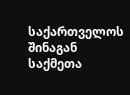საქართველოს შინაგან საქმეთა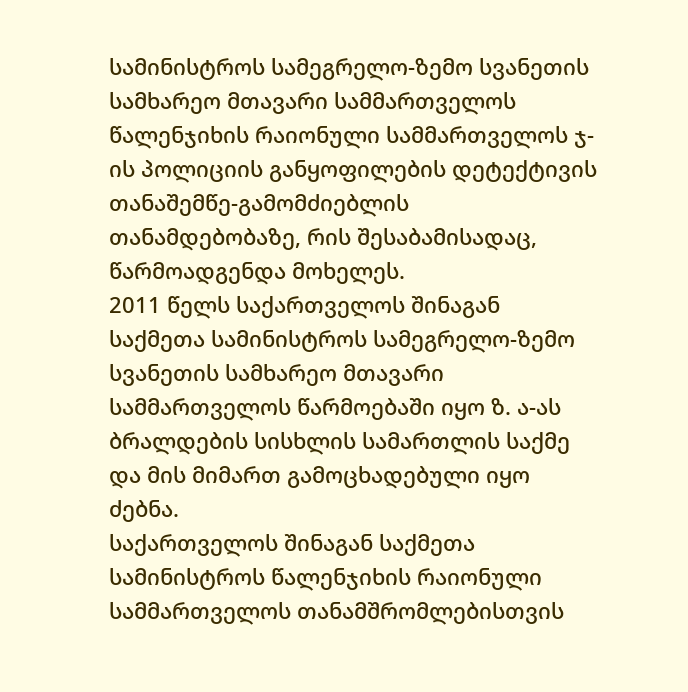სამინისტროს სამეგრელო-ზემო სვანეთის სამხარეო მთავარი სამმართველოს წალენჯიხის რაიონული სამმართველოს ჯ-ის პოლიციის განყოფილების დეტექტივის თანაშემწე-გამომძიებლის თანამდებობაზე, რის შესაბამისადაც, წარმოადგენდა მოხელეს.
2011 წელს საქართველოს შინაგან საქმეთა სამინისტროს სამეგრელო-ზემო სვანეთის სამხარეო მთავარი სამმართველოს წარმოებაში იყო ზ. ა-ას ბრალდების სისხლის სამართლის საქმე და მის მიმართ გამოცხადებული იყო ძებნა.
საქართველოს შინაგან საქმეთა სამინისტროს წალენჯიხის რაიონული სამმართველოს თანამშრომლებისთვის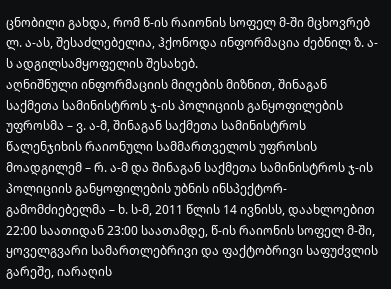ცნობილი გახდა, რომ წ-ის რაიონის სოფელ მ-ში მცხოვრებ ლ. ა-ას, შესაძლებელია, ჰქონოდა ინფორმაცია ძებნილ ზ. ა-ს ადგილსამყოფელის შესახებ.
აღნიშნული ინფორმაციის მიღების მიზნით, შინაგან საქმეთა სამინისტროს ჯ-ის პოლიციის განყოფილების უფროსმა – ვ. ა-მ, შინაგან საქმეთა სამინისტროს წალენჯიხის რაიონული სამმართველოს უფროსის მოადგილემ – რ. ა-მ და შინაგან საქმეთა სამინისტროს ჯ-ის პოლიციის განყოფილების უბნის ინსპექტორ-გამომძიებელმა – ხ. ს-მ, 2011 წლის 14 ივნისს, დაახლოებით 22:00 საათიდან 23:00 საათამდე, წ-ის რაიონის სოფელ მ-ში, ყოველგვარი სამართლებრივი და ფაქტობრივი საფუძვლის გარეშე, იარაღის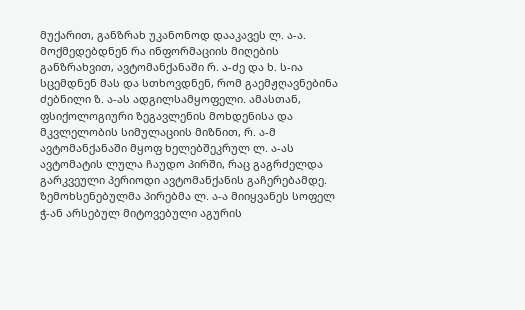მუქარით, განზრახ უკანონოდ დააკავეს ლ. ა-ა.
მოქმედებდნენ რა ინფორმაციის მიღების განზრახვით, ავტომანქანაში რ. ა-ძე და ხ. ს-ია სცემდნენ მას და სთხოვდნენ, რომ გაემჟღავნებინა ძებნილი ზ. ა-ას ადგილსამყოფელი. ამასთან, ფსიქოლოგიური ზეგავლენის მოხდენისა და მკვლელობის სიმულაციის მიზნით, რ. ა-მ ავტომანქანაში მყოფ ხელებშეკრულ ლ. ა-ას ავტომატის ლულა ჩაუდო პირში, რაც გაგრძელდა გარკვეული პერიოდი ავტომანქანის გაჩერებამდე.
ზემოხსენებულმა პირებმა ლ. ა-ა მიიყვანეს სოფელ ჭ-ან არსებულ მიტოვებული აგურის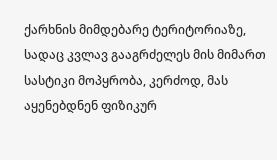ქარხნის მიმდებარე ტერიტორიაზე, სადაც კვლავ გააგრძელეს მის მიმართ სასტიკი მოპყრობა, კერძოდ, მას აყენებდნენ ფიზიკურ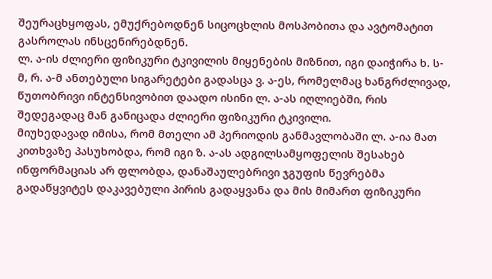შეურაცხყოფას, ემუქრებოდნენ სიცოცხლის მოსპობითა და ავტომატით გასროლას ინსცენირებდნენ.
ლ. ა-ის ძლიერი ფიზიკური ტკივილის მიყენების მიზნით, იგი დაიჭირა ხ. ს-მ, რ. ა-მ ანთებული სიგარეტები გადასცა ვ. ა-ეს, რომელმაც ხანგრძლივად, წუთობრივი ინტენსივობით დაადო ისინი ლ. ა-ას იღლიებში, რის შედეგადაც მან განიცადა ძლიერი ფიზიკური ტკივილი.
მიუხედავად იმისა, რომ მთელი ამ პერიოდის განმავლობაში ლ. ა-ია მათ კითხვაზე პასუხობდა, რომ იგი ზ. ა-ას ადგილსამყოფელის შესახებ ინფორმაციას არ ფლობდა, დანაშაულებრივი ჯგუფის წევრებმა გადაწყვიტეს დაკავებული პირის გადაყვანა და მის მიმართ ფიზიკური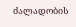ძალადობის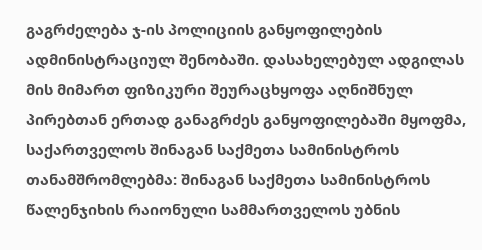გაგრძელება ჯ-ის პოლიციის განყოფილების ადმინისტრაციულ შენობაში. დასახელებულ ადგილას მის მიმართ ფიზიკური შეურაცხყოფა აღნიშნულ პირებთან ერთად განაგრძეს განყოფილებაში მყოფმა, საქართველოს შინაგან საქმეთა სამინისტროს თანამშრომლებმა: შინაგან საქმეთა სამინისტროს წალენჯიხის რაიონული სამმართველოს უბნის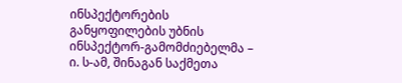ინსპექტორების განყოფილების უბნის ინსპექტორ-გამომძიებელმა – ი. ს-ამ, შინაგან საქმეთა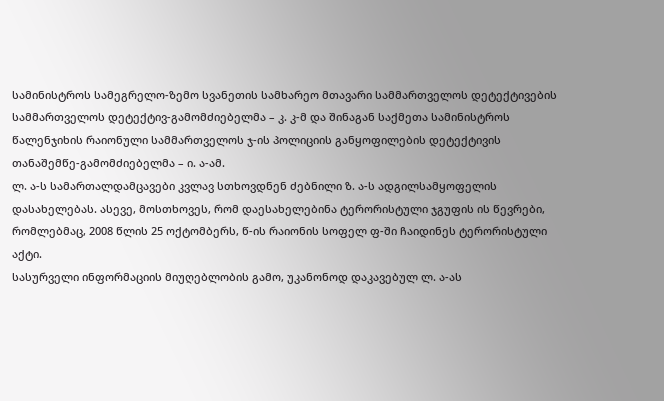სამინისტროს სამეგრელო-ზემო სვანეთის სამხარეო მთავარი სამმართველოს დეტექტივების სამმართველოს დეტექტივ-გამომძიებელმა – კ. კ-მ და შინაგან საქმეთა სამინისტროს წალენჯიხის რაიონული სამმართველოს ჯ-ის პოლიციის განყოფილების დეტექტივის თანაშემწე-გამომძიებელმა – ი. ა-ამ.
ლ. ა-ს სამართალდამცავები კვლავ სთხოვდნენ ძებნილი ზ. ა-ს ადგილსამყოფელის დასახელებას. ასევე, მოსთხოვეს, რომ დაესახელებინა ტერორისტული ჯგუფის ის წევრები, რომლებმაც, 2008 წლის 25 ოქტომბერს, წ-ის რაიონის სოფელ ფ-ში ჩაიდინეს ტერორისტული აქტი.
სასურველი ინფორმაციის მიუღებლობის გამო, უკანონოდ დაკავებულ ლ. ა-ას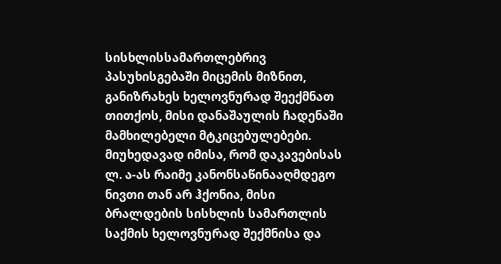სისხლისსამართლებრივ პასუხისგებაში მიცემის მიზნით, განიზრახეს ხელოვნურად შეექმნათ თითქოს, მისი დანაშაულის ჩადენაში მამხილებელი მტკიცებულებები. მიუხედავად იმისა, რომ დაკავებისას ლ. ა-ას რაიმე კანონსაწინააღმდეგო ნივთი თან არ ჰქონია, მისი ბრალდების სისხლის სამართლის საქმის ხელოვნურად შექმნისა და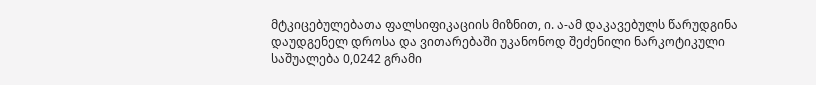მტკიცებულებათა ფალსიფიკაციის მიზნით, ი. ა-ამ დაკავებულს წარუდგინა დაუდგენელ დროსა და ვითარებაში უკანონოდ შეძენილი ნარკოტიკული საშუალება 0,0242 გრამი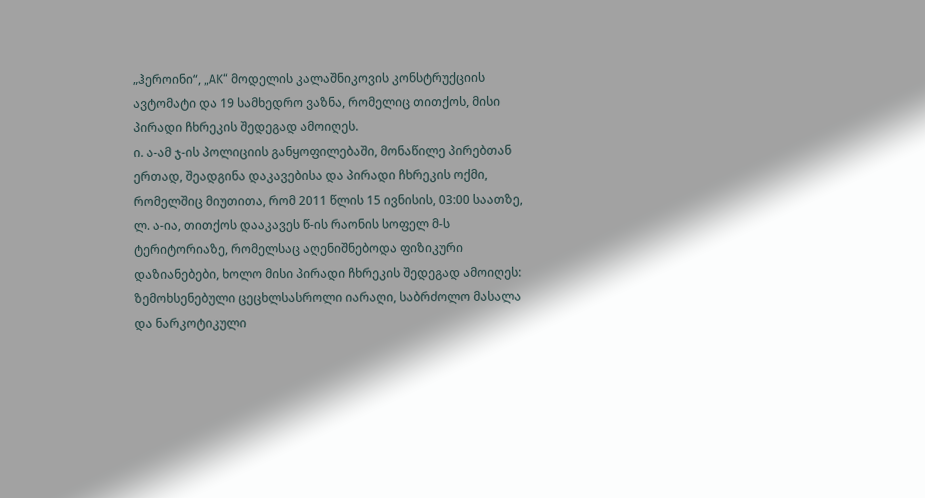„ჰეროინი“, „AK“ მოდელის კალაშნიკოვის კონსტრუქციის ავტომატი და 19 სამხედრო ვაზნა, რომელიც თითქოს, მისი პირადი ჩხრეკის შედეგად ამოიღეს.
ი. ა-ამ ჯ-ის პოლიციის განყოფილებაში, მონაწილე პირებთან ერთად, შეადგინა დაკავებისა და პირადი ჩხრეკის ოქმი, რომელშიც მიუთითა, რომ 2011 წლის 15 ივნისის, 03:00 საათზე, ლ. ა-ია, თითქოს დააკავეს წ-ის რაონის სოფელ მ-ს ტერიტორიაზე, რომელსაც აღენიშნებოდა ფიზიკური დაზიანებები, ხოლო მისი პირადი ჩხრეკის შედეგად ამოიღეს: ზემოხსენებული ცეცხლსასროლი იარაღი, საბრძოლო მასალა და ნარკოტიკული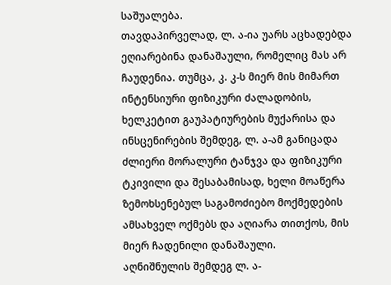საშუალება.
თავდაპირველად, ლ. ა-ია უარს აცხადებდა ეღიარებინა დანაშაული, რომელიც მას არ ჩაუდენია. თუმცა, კ. კ-ს მიერ მის მიმართ ინტენსიური ფიზიკური ძალადობის, ხელკეტით გაუპატიურების მუქარისა და ინსცენირების შემდეგ, ლ. ა-ამ განიცადა ძლიერი მორალური ტანჯვა და ფიზიკური ტკივილი და შესაბამისად, ხელი მოაწერა ზემოხსენებულ საგამოძიებო მოქმედების ამსახველ ოქმებს და აღიარა თითქოს, მის მიერ ჩადენილი დანაშაული.
აღნიშნულის შემდეგ ლ. ა-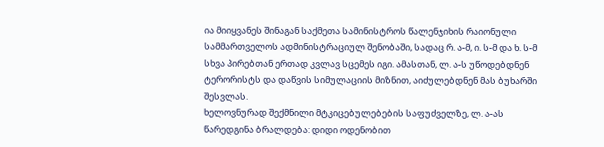ია მიიყვანეს შინაგან საქმეთა სამინისტროს წალენჯიხის რაიონული სამმართველოს ადმინისტრაციულ შენობაში, სადაც რ. ა-მ, ი. ს-მ და ხ. ს-მ სხვა პირებთან ერთად კვლავ სცემეს იგი. ამასთან, ლ. ა-ს უწოდებდნენ ტერორისტს და დაწვის სიმულაციის მიზნით, აიძულებდნენ მას ბუხარში შესვლას.
ხელოვნურად შექმნილი მტკიცებულებების საფუძველზე, ლ. ა-ას წარედგინა ბრალდება: დიდი ოდენობით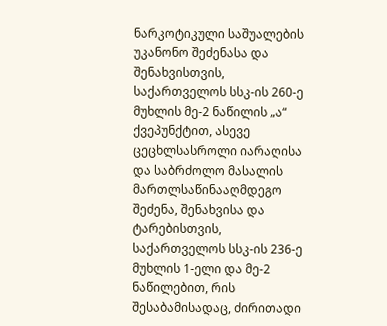ნარკოტიკული საშუალების უკანონო შეძენასა და შენახვისთვის, საქართველოს სსკ-ის 260-ე მუხლის მე-2 ნაწილის „ა“ ქვეპუნქტით, ასევე ცეცხლსასროლი იარაღისა და საბრძოლო მასალის მართლსაწინააღმდეგო შეძენა, შენახვისა და ტარებისთვის, საქართველოს სსკ-ის 236-ე მუხლის 1-ელი და მე-2 ნაწილებით, რის შესაბამისადაც, ძირითადი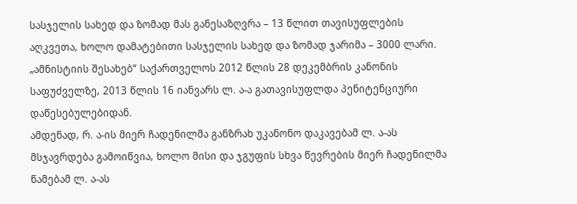სასჯელის სახედ და ზომად მას განესაზღვრა – 13 წლით თავისუფლების აღკვეთა, ხოლო დამატებითი სასჯელის სახედ და ზომად ჯარიმა – 3000 ლარი. „ამნისტიის შესახებ“ საქართველოს 2012 წლის 28 დეკემბრის კანონის საფუძველზე, 2013 წლის 16 იანვარს ლ. ა-ა გათავისუფლდა პენიტენციური დაწესებულებიდან.
ამდენად, რ. ა-ის მიერ ჩადენილმა განზრახ უკანონო დაკავებამ ლ. ა-ას მსჯავრდება გამოიწვია, ხოლო მისი და ჯგუფის სხვა წევრების მიერ ჩადენილმა წამებამ ლ. ა-ას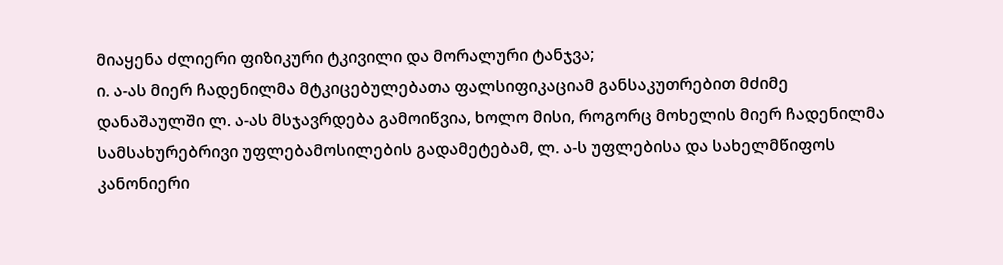მიაყენა ძლიერი ფიზიკური ტკივილი და მორალური ტანჯვა;
ი. ა-ას მიერ ჩადენილმა მტკიცებულებათა ფალსიფიკაციამ განსაკუთრებით მძიმე დანაშაულში ლ. ა-ას მსჯავრდება გამოიწვია, ხოლო მისი, როგორც მოხელის მიერ ჩადენილმა სამსახურებრივი უფლებამოსილების გადამეტებამ, ლ. ა-ს უფლებისა და სახელმწიფოს კანონიერი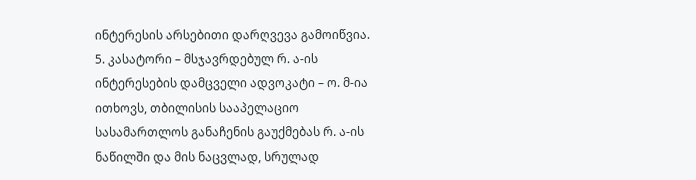ინტერესის არსებითი დარღვევა გამოიწვია.
5. კასატორი – მსჯავრდებულ რ. ა-ის ინტერესების დამცველი ადვოკატი – ო. მ-ია ითხოვს, თბილისის სააპელაციო სასამართლოს განაჩენის გაუქმებას რ. ა-ის ნაწილში და მის ნაცვლად, სრულად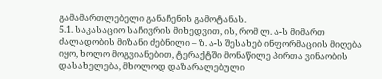გამამართლებელი განაჩენის გამოტანას.
5.1. საკასაციო საჩივრის მიხედვით, ის, რომ ლ. ა-ს მიმართ ძალადობის მიზანი ძებნილი – ზ. ა-ს შესახებ ინფორმაციის მიღება იყო, ხოლო მოგვიანებით, ტერაქტში მონაწილე პირთა ვინაობის დასახელება, მხოლოდ დაზარალებული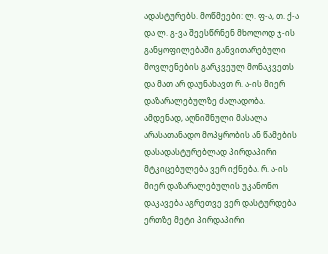ადასტურებს. მოწმეები: ლ. ფ-ა, თ. ქ-ა და ლ. გ-ვა შეესწრნენ მხოლოდ ჯ-ის განყოფილებაში განვითარებული მოვლენების გარკვეულ მონაკვეთს და მათ არ დაუნახავთ რ. ა-ის მიერ დაზარალებულზე ძალადობა. ამდენად, აღნიშნული მასალა არასათანადო მოპყრობის ან წამების დასადასტურებლად პირდაპირი მტკიცებულება ვერ იქნება. რ. ა-ის მიერ დაზარალებულის უკანონო დაკავება აგრეთვე ვერ დასტურდება ერთზე მეტი პირდაპირი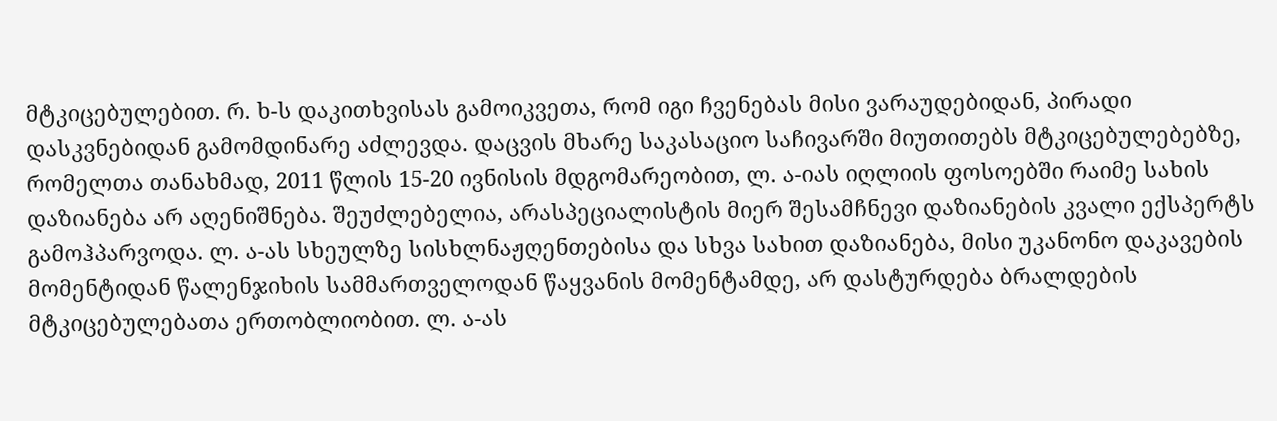მტკიცებულებით. რ. ხ-ს დაკითხვისას გამოიკვეთა, რომ იგი ჩვენებას მისი ვარაუდებიდან, პირადი დასკვნებიდან გამომდინარე აძლევდა. დაცვის მხარე საკასაციო საჩივარში მიუთითებს მტკიცებულებებზე, რომელთა თანახმად, 2011 წლის 15-20 ივნისის მდგომარეობით, ლ. ა-იას იღლიის ფოსოებში რაიმე სახის დაზიანება არ აღენიშნება. შეუძლებელია, არასპეციალისტის მიერ შესამჩნევი დაზიანების კვალი ექსპერტს გამოჰპარვოდა. ლ. ა-ას სხეულზე სისხლნაჟღენთებისა და სხვა სახით დაზიანება, მისი უკანონო დაკავების მომენტიდან წალენჯიხის სამმართველოდან წაყვანის მომენტამდე, არ დასტურდება ბრალდების მტკიცებულებათა ერთობლიობით. ლ. ა-ას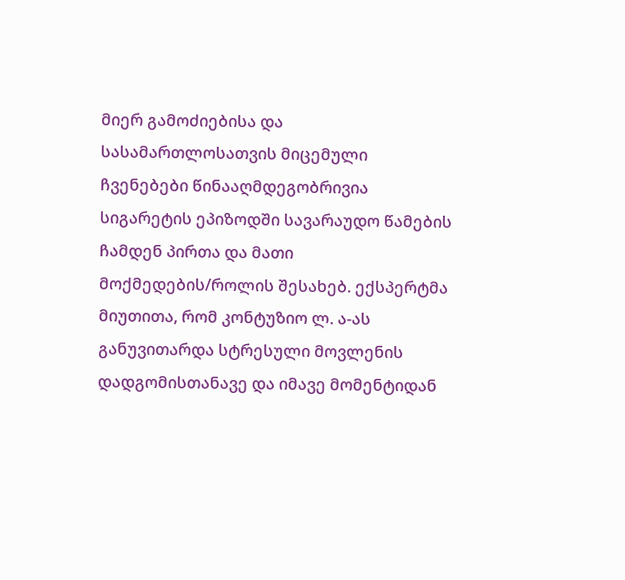მიერ გამოძიებისა და სასამართლოსათვის მიცემული ჩვენებები წინააღმდეგობრივია სიგარეტის ეპიზოდში სავარაუდო წამების ჩამდენ პირთა და მათი მოქმედების/როლის შესახებ. ექსპერტმა მიუთითა, რომ კონტუზიო ლ. ა-ას განუვითარდა სტრესული მოვლენის დადგომისთანავე და იმავე მომენტიდან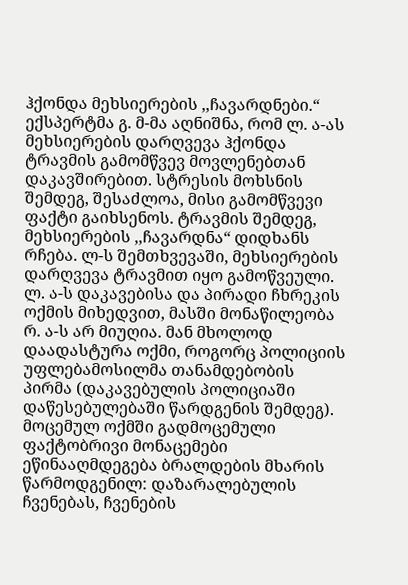ჰქონდა მეხსიერების ,,ჩავარდნები.“ ექსპერტმა გ. მ-მა აღნიშნა, რომ ლ. ა-ას მეხსიერების დარღვევა ჰქონდა ტრავმის გამომწვევ მოვლენებთან დაკავშირებით. სტრესის მოხსნის შემდეგ, შესაძლოა, მისი გამომწვევი ფაქტი გაიხსენოს. ტრავმის შემდეგ, მეხსიერების ,,ჩავარდნა“ დიდხანს რჩება. ლ-ს შემთხვევაში, მეხსიერების დარღვევა ტრავმით იყო გამოწვეული. ლ. ა-ს დაკავებისა და პირადი ჩხრეკის ოქმის მიხედვით, მასში მონაწილეობა რ. ა-ს არ მიუღია. მან მხოლოდ დაადასტურა ოქმი, როგორც პოლიციის უფლებამოსილმა თანამდებობის პირმა (დაკავებულის პოლიციაში დაწესებულებაში წარდგენის შემდეგ). მოცემულ ოქმში გადმოცემული ფაქტობრივი მონაცემები ეწინააღმდეგება ბრალდების მხარის წარმოდგენილ: დაზარალებულის ჩვენებას, ჩვენების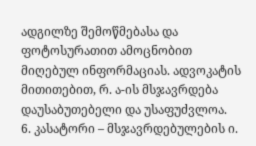ადგილზე შემოწმებასა და ფოტოსურათით ამოცნობით მიღებულ ინფორმაციას. ადვოკატის მითითებით, რ. ა-ის მსჯავრდება დაუსაბუთებელი და უსაფუძვლოა.
6. კასატორი – მსჯავრდებულების ი.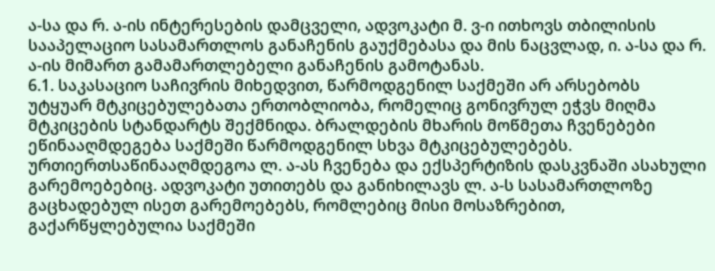ა-სა და რ. ა-ის ინტერესების დამცველი, ადვოკატი მ. ვ-ი ითხოვს თბილისის სააპელაციო სასამართლოს განაჩენის გაუქმებასა და მის ნაცვლად, ი. ა-სა და რ. ა-ის მიმართ გამამართლებელი განაჩენის გამოტანას.
6.1. საკასაციო საჩივრის მიხედვით, წარმოდგენილ საქმეში არ არსებობს უტყუარ მტკიცებულებათა ერთობლიობა, რომელიც გონივრულ ეჭვს მიღმა მტკიცების სტანდარტს შექმნიდა. ბრალდების მხარის მოწმეთა ჩვენებები ეწინააღმდეგება საქმეში წარმოდგენილ სხვა მტკიცებულებებს. ურთიერთსაწინააღმდეგოა ლ. ა-ას ჩვენება და ექსპერტიზის დასკვნაში ასახული გარემოებებიც. ადვოკატი უთითებს და განიხილავს ლ. ა-ს სასამართლოზე გაცხადებულ ისეთ გარემოებებს, რომლებიც მისი მოსაზრებით, გაქარწყლებულია საქმეში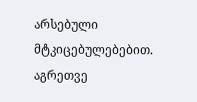არსებული მტკიცებულებებით. აგრეთვე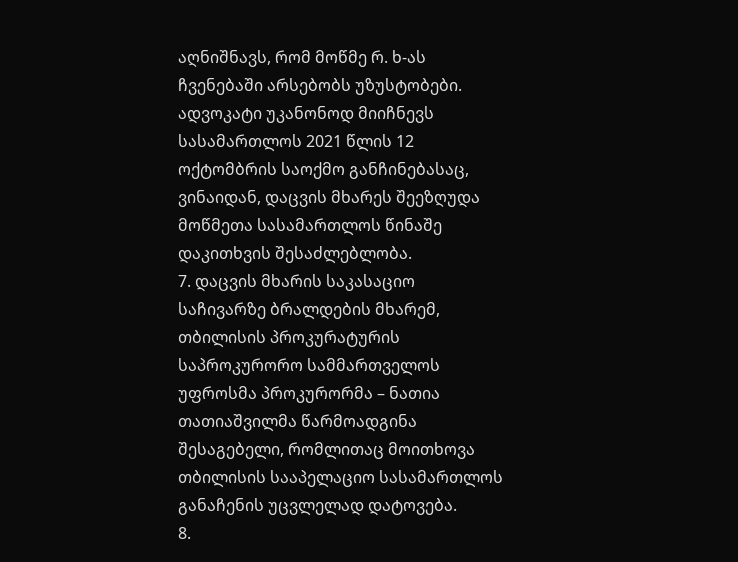აღნიშნავს, რომ მოწმე რ. ხ-ას ჩვენებაში არსებობს უზუსტობები. ადვოკატი უკანონოდ მიიჩნევს სასამართლოს 2021 წლის 12 ოქტომბრის საოქმო განჩინებასაც, ვინაიდან, დაცვის მხარეს შეეზღუდა მოწმეთა სასამართლოს წინაშე დაკითხვის შესაძლებლობა.
7. დაცვის მხარის საკასაციო საჩივარზე ბრალდების მხარემ, თბილისის პროკურატურის საპროკურორო სამმართველოს უფროსმა პროკურორმა – ნათია თათიაშვილმა წარმოადგინა შესაგებელი, რომლითაც მოითხოვა თბილისის სააპელაციო სასამართლოს განაჩენის უცვლელად დატოვება.
8.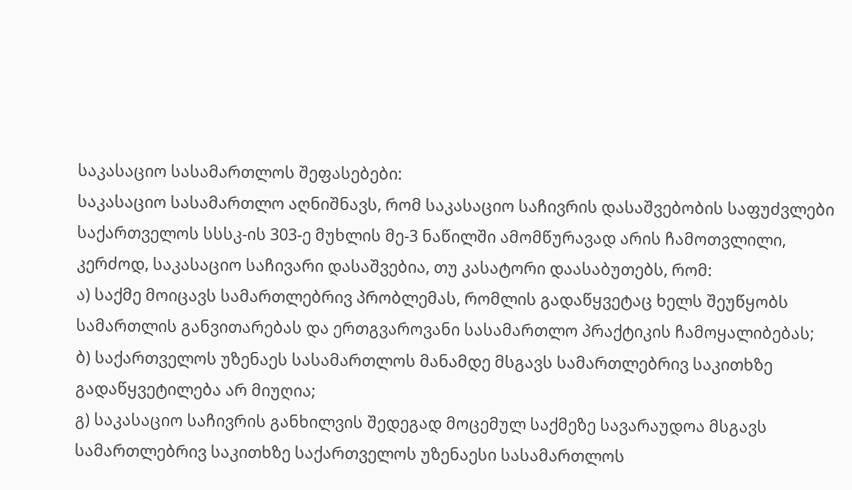საკასაციო სასამართლოს შეფასებები:
საკასაციო სასამართლო აღნიშნავს, რომ საკასაციო საჩივრის დასაშვებობის საფუძვლები საქართველოს სსსკ-ის 303-ე მუხლის მე-3 ნაწილში ამომწურავად არის ჩამოთვლილი, კერძოდ, საკასაციო საჩივარი დასაშვებია, თუ კასატორი დაასაბუთებს, რომ:
ა) საქმე მოიცავს სამართლებრივ პრობლემას, რომლის გადაწყვეტაც ხელს შეუწყობს სამართლის განვითარებას და ერთგვაროვანი სასამართლო პრაქტიკის ჩამოყალიბებას;
ბ) საქართველოს უზენაეს სასამართლოს მანამდე მსგავს სამართლებრივ საკითხზე გადაწყვეტილება არ მიუღია;
გ) საკასაციო საჩივრის განხილვის შედეგად მოცემულ საქმეზე სავარაუდოა მსგავს სამართლებრივ საკითხზე საქართველოს უზენაესი სასამართლოს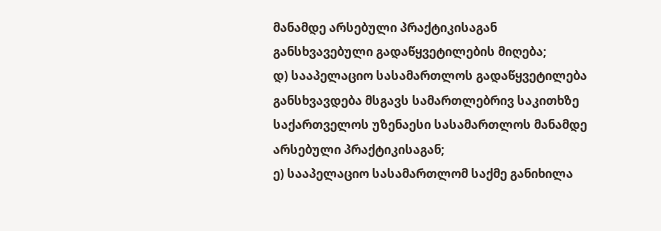მანამდე არსებული პრაქტიკისაგან განსხვავებული გადაწყვეტილების მიღება;
დ) სააპელაციო სასამართლოს გადაწყვეტილება განსხვავდება მსგავს სამართლებრივ საკითხზე საქართველოს უზენაესი სასამართლოს მანამდე არსებული პრაქტიკისაგან;
ე) სააპელაციო სასამართლომ საქმე განიხილა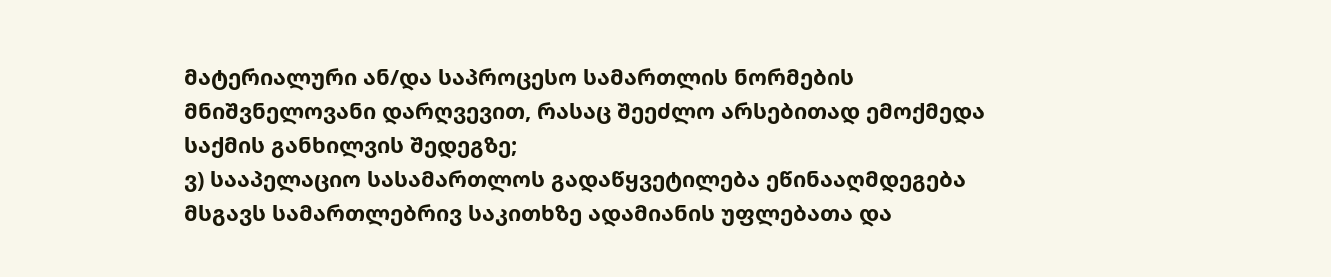მატერიალური ან/და საპროცესო სამართლის ნორმების მნიშვნელოვანი დარღვევით, რასაც შეეძლო არსებითად ემოქმედა საქმის განხილვის შედეგზე;
ვ) სააპელაციო სასამართლოს გადაწყვეტილება ეწინააღმდეგება მსგავს სამართლებრივ საკითხზე ადამიანის უფლებათა და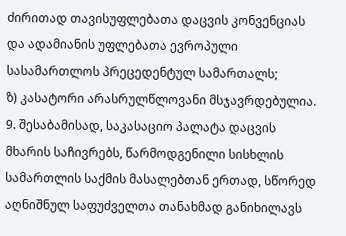ძირითად თავისუფლებათა დაცვის კონვენციას და ადამიანის უფლებათა ევროპული სასამართლოს პრეცედენტულ სამართალს;
ზ) კასატორი არასრულწლოვანი მსჯავრდებულია.
9. შესაბამისად, საკასაციო პალატა დაცვის მხარის საჩივრებს, წარმოდგენილი სისხლის სამართლის საქმის მასალებთან ერთად, სწორედ აღნიშნულ საფუძველთა თანახმად განიხილავს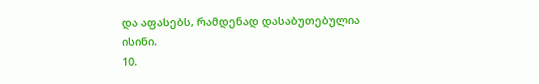და აფასებს, რამდენად დასაბუთებულია ისინი.
10.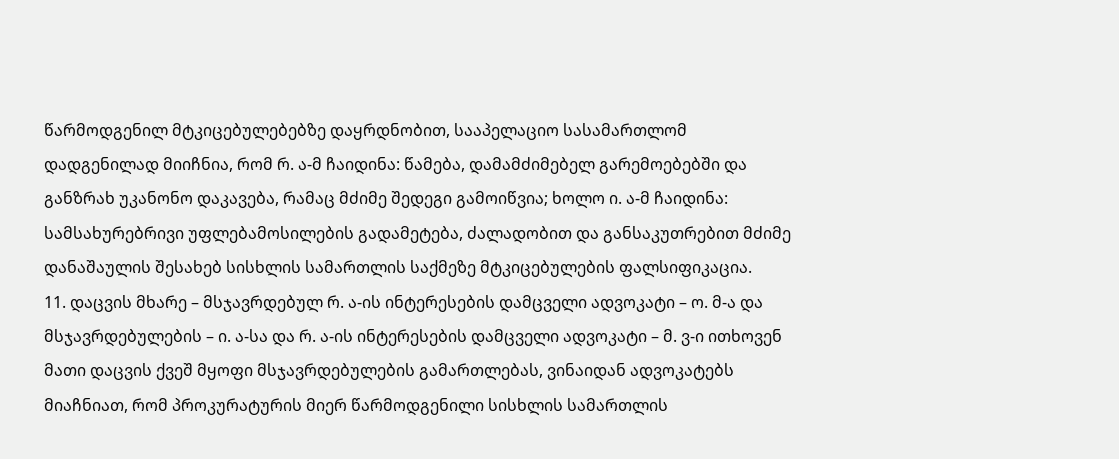წარმოდგენილ მტკიცებულებებზე დაყრდნობით, სააპელაციო სასამართლომ დადგენილად მიიჩნია, რომ რ. ა-მ ჩაიდინა: წამება, დამამძიმებელ გარემოებებში და განზრახ უკანონო დაკავება, რამაც მძიმე შედეგი გამოიწვია; ხოლო ი. ა-მ ჩაიდინა: სამსახურებრივი უფლებამოსილების გადამეტება, ძალადობით და განსაკუთრებით მძიმე დანაშაულის შესახებ სისხლის სამართლის საქმეზე მტკიცებულების ფალსიფიკაცია.
11. დაცვის მხარე – მსჯავრდებულ რ. ა-ის ინტერესების დამცველი ადვოკატი – ო. მ-ა და მსჯავრდებულების – ი. ა-სა და რ. ა-ის ინტერესების დამცველი ადვოკატი – მ. ვ-ი ითხოვენ მათი დაცვის ქვეშ მყოფი მსჯავრდებულების გამართლებას, ვინაიდან ადვოკატებს მიაჩნიათ, რომ პროკურატურის მიერ წარმოდგენილი სისხლის სამართლის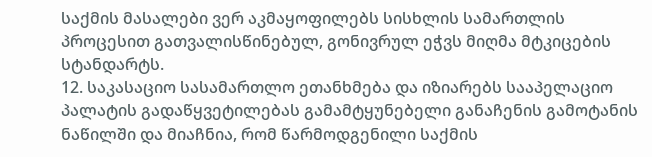საქმის მასალები ვერ აკმაყოფილებს სისხლის სამართლის პროცესით გათვალისწინებულ, გონივრულ ეჭვს მიღმა მტკიცების სტანდარტს.
12. საკასაციო სასამართლო ეთანხმება და იზიარებს სააპელაციო პალატის გადაწყვეტილებას გამამტყუნებელი განაჩენის გამოტანის ნაწილში და მიაჩნია, რომ წარმოდგენილი საქმის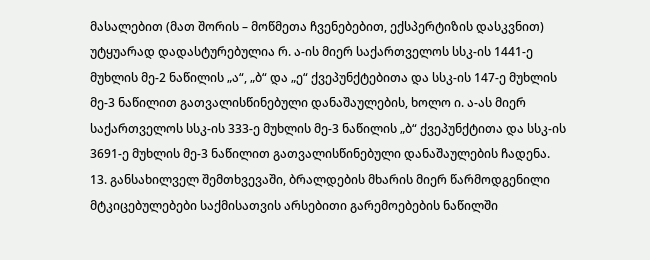მასალებით (მათ შორის – მოწმეთა ჩვენებებით, ექსპერტიზის დასკვნით) უტყუარად დადასტურებულია რ. ა-ის მიერ საქართველოს სსკ-ის 1441-ე მუხლის მე-2 ნაწილის „ა“, „ბ“ და „ე“ ქვეპუნქტებითა და სსკ-ის 147-ე მუხლის მე-3 ნაწილით გათვალისწინებული დანაშაულების, ხოლო ი. ა-ას მიერ საქართველოს სსკ-ის 333-ე მუხლის მე-3 ნაწილის „ბ“ ქვეპუნქტითა და სსკ-ის 3691-ე მუხლის მე-3 ნაწილით გათვალისწინებული დანაშაულების ჩადენა.
13. განსახილველ შემთხვევაში, ბრალდების მხარის მიერ წარმოდგენილი მტკიცებულებები საქმისათვის არსებითი გარემოებების ნაწილში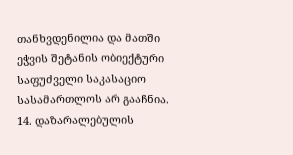თანხვდენილია და მათში ეჭვის შეტანის ობიექტური საფუძველი საკასაციო სასამართლოს არ გააჩნია.
14. დაზარალებულის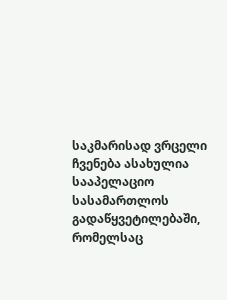საკმარისად ვრცელი ჩვენება ასახულია სააპელაციო სასამართლოს გადაწყვეტილებაში, რომელსაც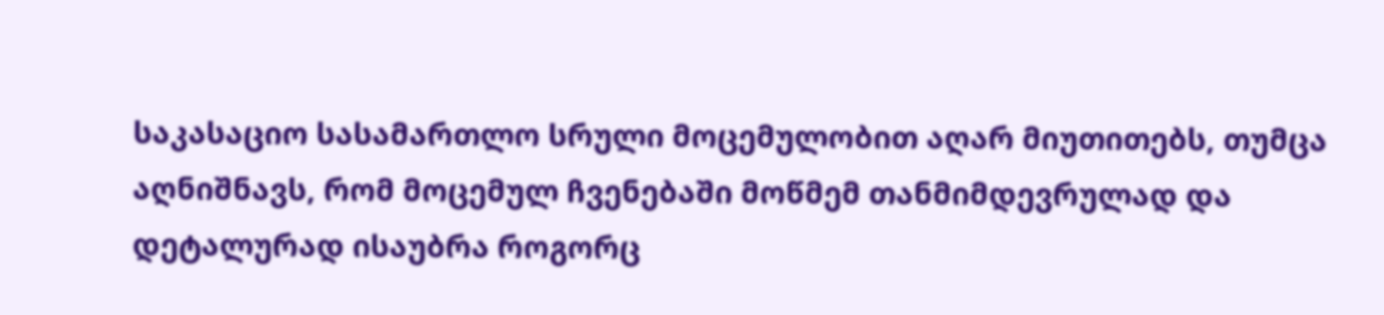საკასაციო სასამართლო სრული მოცემულობით აღარ მიუთითებს, თუმცა აღნიშნავს, რომ მოცემულ ჩვენებაში მოწმემ თანმიმდევრულად და დეტალურად ისაუბრა როგორც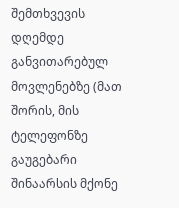შემთხვევის დღემდე განვითარებულ მოვლენებზე (მათ შორის, მის ტელეფონზე გაუგებარი შინაარსის მქონე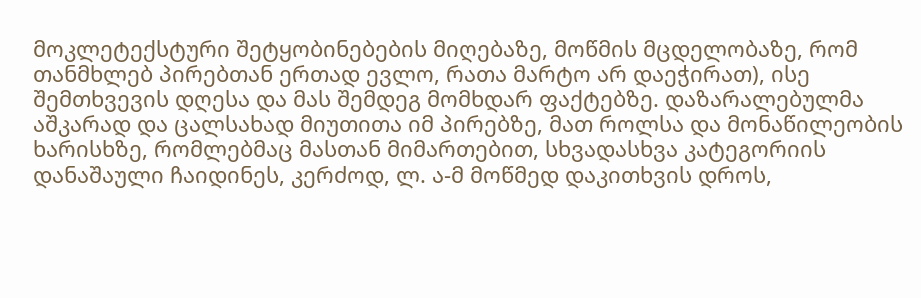მოკლეტექსტური შეტყობინებების მიღებაზე, მოწმის მცდელობაზე, რომ თანმხლებ პირებთან ერთად ევლო, რათა მარტო არ დაეჭირათ), ისე შემთხვევის დღესა და მას შემდეგ მომხდარ ფაქტებზე. დაზარალებულმა აშკარად და ცალსახად მიუთითა იმ პირებზე, მათ როლსა და მონაწილეობის ხარისხზე, რომლებმაც მასთან მიმართებით, სხვადასხვა კატეგორიის დანაშაული ჩაიდინეს, კერძოდ, ლ. ა-მ მოწმედ დაკითხვის დროს,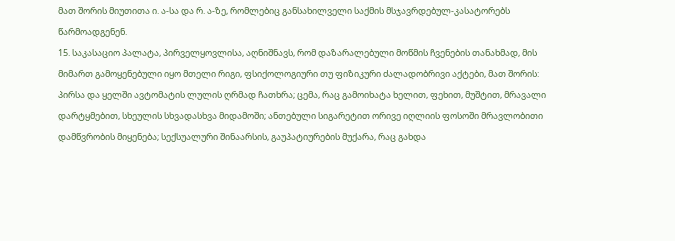მათ შორის მიუთითა ი. ა-სა და რ. ა-ზე, რომლებიც განსახილველი საქმის მსჯავრდებულ-კასატორებს წარმოადგენენ.
15. საკასაციო პალატა, პირველყოვლისა, აღნიშნავს, რომ დაზარალებული მოწმის ჩვენების თანახმად, მის მიმართ გამოყენებული იყო მთელი რიგი, ფსიქოლოგიური თუ ფიზიკური ძალადობრივი აქტები, მათ შორის:
პირსა და ყელში ავტომატის ლულის ღრმად ჩათხრა; ცემა, რაც გამოიხატა ხელით, ფეხით, მუშტით, მრავალი დარტყმებით, სხეულის სხვადასხვა მიდამოში; ანთებული სიგარეტით ორივე იღლიის ფოსოში მრავლობითი დამწვრობის მიყენება; სექსუალური შინაარსის, გაუპატიურების მუქარა, რაც გახდა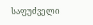საფუძველი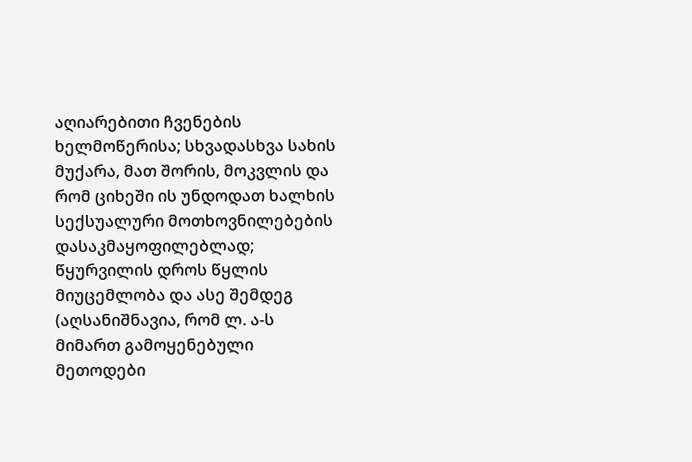აღიარებითი ჩვენების ხელმოწერისა; სხვადასხვა სახის მუქარა, მათ შორის, მოკვლის და რომ ციხეში ის უნდოდათ ხალხის სექსუალური მოთხოვნილებების დასაკმაყოფილებლად; წყურვილის დროს წყლის მიუცემლობა და ასე შემდეგ (აღსანიშნავია, რომ ლ. ა-ს მიმართ გამოყენებული მეთოდები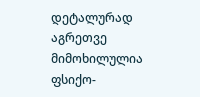დეტალურად აგრეთვე მიმოხილულია ფსიქო-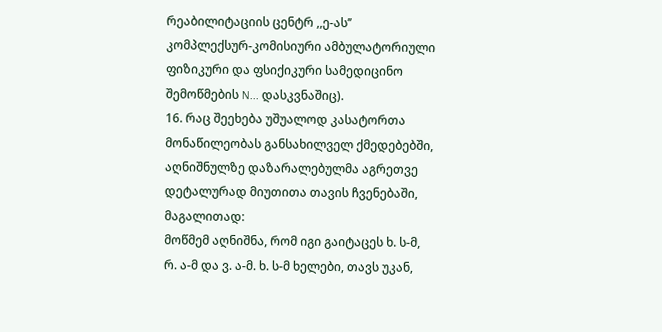რეაბილიტაციის ცენტრ ,,ე-ას’’ კომპლექსურ-კომისიური ამბულატორიული ფიზიკური და ფსიქიკური სამედიცინო შემოწმების N... დასკვნაშიც).
16. რაც შეეხება უშუალოდ კასატორთა მონაწილეობას განსახილველ ქმედებებში, აღნიშნულზე დაზარალებულმა აგრეთვე დეტალურად მიუთითა თავის ჩვენებაში, მაგალითად:
მოწმემ აღნიშნა, რომ იგი გაიტაცეს ხ. ს-მ, რ. ა-მ და ვ. ა-მ. ხ. ს-მ ხელები, თავს უკან,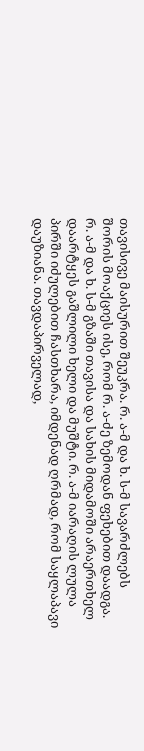თავისივე მაისურით შეუკრა. რ. ა-მ და ხ. ს-მ სავარძლებს შორის მოაქციეს ისე, რომ რ. ა-ძე ზემოდან ფეხებით დაადგა. რ. ა-მ და ხ. ს-მ გზაში თავისა და სახის მიდამოში არაერთხელ დაარტყეს გაშლილი ხელი და მუშტი. რ. ა-მ იარაღის ლულა პირში იძულებით ჩასთხარა, იმდენად ღრმად, რომ საყლაპავი დაუზიანა. თავდაპირველად,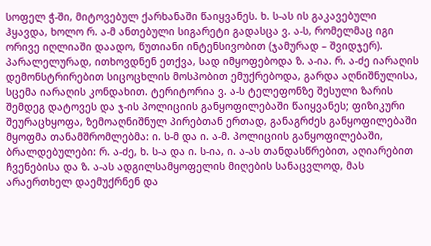სოფელ ჭ-ში, მიტოვებულ ქარხანაში წაიყვანეს. ხ. ს-ას ის გაკავებული ჰყავდა, ხოლო რ. ა-მ ანთებული სიგარეტი გადასცა ვ. ა-ს, რომელმაც იგი ორივე იღლიაში დაადო, წუთიანი ინტენსივობით (ჯამურად – შვიდჯერ). პარალელურად, ითხოვდნენ ეთქვა, სად იმყოფებოდა ზ. ა-ია. რ. ა-ძე იარაღის დემონსტრირებით სიცოცხლის მოსპობით ემუქრებოდა, გარდა აღნიშნულისა, სცემა იარაღის კონდახით. ტერიტორია ვ. ა-ს ტელეფონზე შესული ზარის შემდეგ დატოვეს და ჯ-ის პოლიციის განყოფილებაში წაიყვანეს; ფიზიკური შეურაცხყოფა, ზემოაღნიშნულ პირებთან ერთად, განაგრძეს განყოფილებაში მყოფმა თანამშრომლებმა: ი. ს-მ და ი. ა-მ. პოლიციის განყოფილებაში, ბრალდებულები: რ. ა-ძე, ხ. ს-ა და ი. ს-ია, ი. ა-ას თანდასწრებით, აღიარებით ჩვენებისა და ზ. ა-ას ადგილსამყოფელის მიღების სანაცვლოდ, მას არაერთხელ დაემუქრნენ და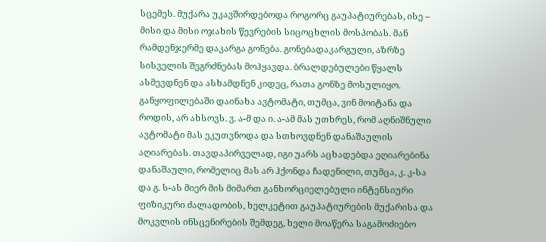სცემეს. მუქარა უკავშირდებოდა როგორც გაუპატიურებას, ისე – მისი და მისი ოჯახის წევრების სიცოცხლის მოსპობას. მან რამდენჯერმე დაკარგა გონება. გონებადაკარგული, აზრზე სისველის შეგრძნებას მოჰყავდა. ბრალდებულები წყალს ასმევდნენ და ასხამდნენ კიდეც, რათა გონზე მოსულიყო. განყოფილებაში დაინახა ავტომატი, თუმცა, ვინ მოიტანა და როდის, არ ახსოვს. ვ. ა-მ და ი. ა-ამ მას უთხრეს, რომ აღნიშნული ავტომატი მას ეკუთვნოდა და სთხოვდნენ დანაშაულის აღიარებას. თავდაპირველად, იგი უარს აცხადებდა ეღიარებინა დანაშაული, რომელიც მას არ ჰქონდა ჩადენილი, თუმცა, კ. კ-სა და გ. ს-ას მიერ მის მიმართ განხორციელებული ინტენსიური ფიზიკური ძალადობის, ხელკეტით გაუპატიურების მუქარისა და მოკვლის ინსცენირების შემდეგ, ხელი მოაწერა საგამოძიებო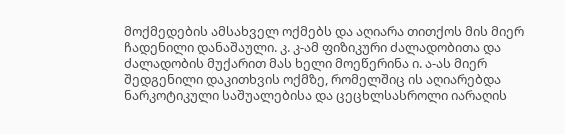მოქმედების ამსახველ ოქმებს და აღიარა თითქოს მის მიერ ჩადენილი დანაშაული. კ. კ-ამ ფიზიკური ძალადობითა და ძალადობის მუქარით მას ხელი მოეწერინა ი. ა-ას მიერ შედგენილი დაკითხვის ოქმზე, რომელშიც ის აღიარებდა ნარკოტიკული საშუალებისა და ცეცხლსასროლი იარაღის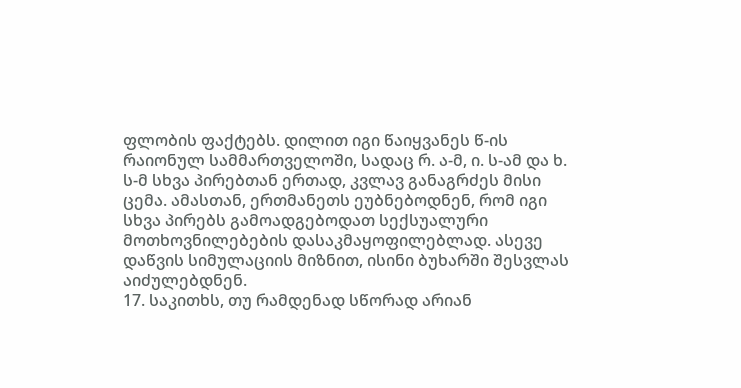ფლობის ფაქტებს. დილით იგი წაიყვანეს წ-ის რაიონულ სამმართველოში, სადაც რ. ა-მ, ი. ს-ამ და ხ. ს-მ სხვა პირებთან ერთად, კვლავ განაგრძეს მისი ცემა. ამასთან, ერთმანეთს ეუბნებოდნენ, რომ იგი სხვა პირებს გამოადგებოდათ სექსუალური მოთხოვნილებების დასაკმაყოფილებლად. ასევე დაწვის სიმულაციის მიზნით, ისინი ბუხარში შესვლას აიძულებდნენ.
17. საკითხს, თუ რამდენად სწორად არიან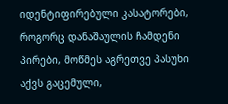იდენტიფირებული კასატორები, როგორც დანაშაულის ჩამდენი პირები, მოწმეს აგრეთვე პასუხი აქვს გაცემული,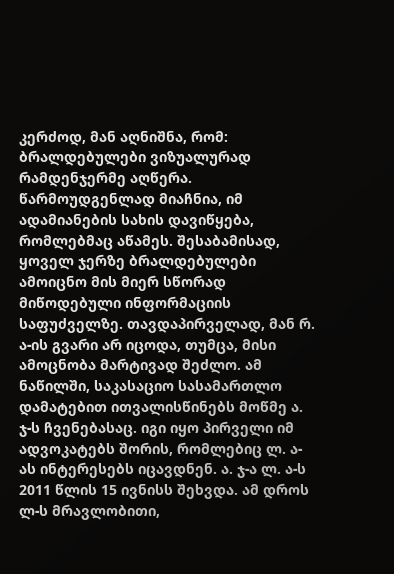კერძოდ, მან აღნიშნა, რომ:
ბრალდებულები ვიზუალურად რამდენჯერმე აღწერა. წარმოუდგენლად მიაჩნია, იმ ადამიანების სახის დავიწყება, რომლებმაც აწამეს. შესაბამისად, ყოველ ჯერზე ბრალდებულები ამოიცნო მის მიერ სწორად მიწოდებული ინფორმაციის საფუძველზე. თავდაპირველად, მან რ. ა-ის გვარი არ იცოდა, თუმცა, მისი ამოცნობა მარტივად შეძლო. ამ ნაწილში, საკასაციო სასამართლო დამატებით ითვალისწინებს მოწმე ა. ჯ-ს ჩვენებასაც. იგი იყო პირველი იმ ადვოკატებს შორის, რომლებიც ლ. ა-ას ინტერესებს იცავდნენ. ა. ჯ-ა ლ. ა-ს 2011 წლის 15 ივნისს შეხვდა. ამ დროს ლ-ს მრავლობითი,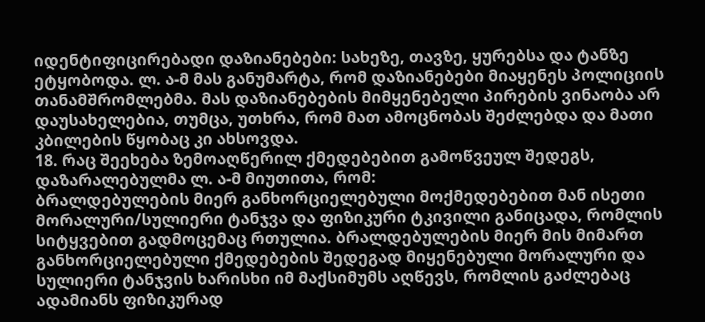იდენტიფიცირებადი დაზიანებები: სახეზე, თავზე, ყურებსა და ტანზე ეტყობოდა. ლ. ა-მ მას განუმარტა, რომ დაზიანებები მიაყენეს პოლიციის თანამშრომლებმა. მას დაზიანებების მიმყენებელი პირების ვინაობა არ დაუსახელებია, თუმცა, უთხრა, რომ მათ ამოცნობას შეძლებდა და მათი კბილების წყობაც კი ახსოვდა.
18. რაც შეეხება ზემოაღწერილ ქმედებებით გამოწვეულ შედეგს, დაზარალებულმა ლ. ა-მ მიუთითა, რომ:
ბრალდებულების მიერ განხორციელებული მოქმედებებით მან ისეთი მორალური/სულიერი ტანჯვა და ფიზიკური ტკივილი განიცადა, რომლის სიტყვებით გადმოცემაც რთულია. ბრალდებულების მიერ მის მიმართ განხორციელებული ქმედებების შედეგად მიყენებული მორალური და სულიერი ტანჯვის ხარისხი იმ მაქსიმუმს აღწევს, რომლის გაძლებაც ადამიანს ფიზიკურად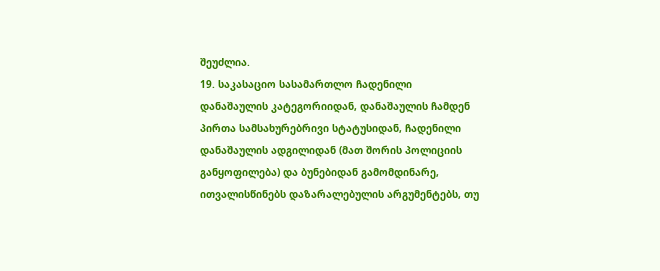შეუძლია.
19. საკასაციო სასამართლო ჩადენილი დანაშაულის კატეგორიიდან, დანაშაულის ჩამდენ პირთა სამსახურებრივი სტატუსიდან, ჩადენილი დანაშაულის ადგილიდან (მათ შორის პოლიციის განყოფილება) და ბუნებიდან გამომდინარე, ითვალისწინებს დაზარალებულის არგუმენტებს, თუ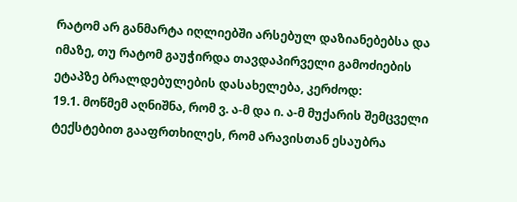რატომ არ განმარტა იღლიებში არსებულ დაზიანებებსა და იმაზე, თუ რატომ გაუჭირდა თავდაპირველი გამოძიების ეტაპზე ბრალდებულების დასახელება, კერძოდ:
19.1. მოწმემ აღნიშნა, რომ ვ. ა-მ და ი. ა-მ მუქარის შემცველი ტექსტებით გააფრთხილეს, რომ არავისთან ესაუბრა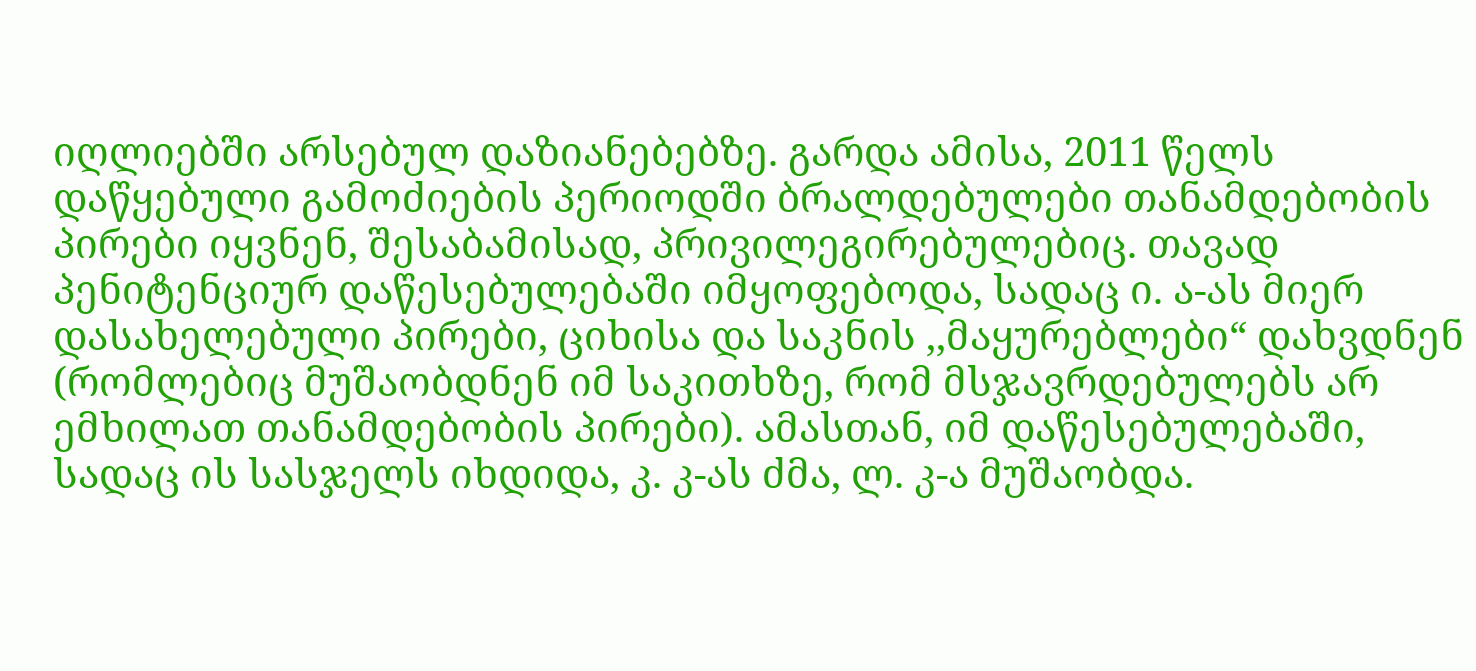იღლიებში არსებულ დაზიანებებზე. გარდა ამისა, 2011 წელს დაწყებული გამოძიების პერიოდში ბრალდებულები თანამდებობის პირები იყვნენ, შესაბამისად, პრივილეგირებულებიც. თავად პენიტენციურ დაწესებულებაში იმყოფებოდა, სადაც ი. ა-ას მიერ დასახელებული პირები, ციხისა და საკნის ,,მაყურებლები“ დახვდნენ (რომლებიც მუშაობდნენ იმ საკითხზე, რომ მსჯავრდებულებს არ ემხილათ თანამდებობის პირები). ამასთან, იმ დაწესებულებაში, სადაც ის სასჯელს იხდიდა, კ. კ-ას ძმა, ლ. კ-ა მუშაობდა.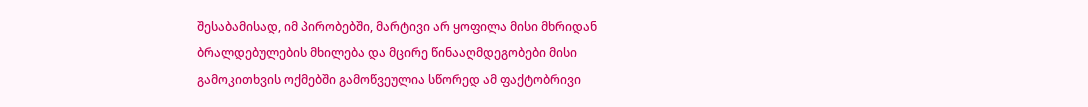შესაბამისად, იმ პირობებში, მარტივი არ ყოფილა მისი მხრიდან ბრალდებულების მხილება და მცირე წინააღმდეგობები მისი გამოკითხვის ოქმებში გამოწვეულია სწორედ ამ ფაქტობრივი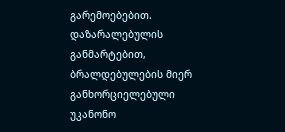გარემოებებით. დაზარალებულის განმარტებით, ბრალდებულების მიერ განხორციელებული უკანონო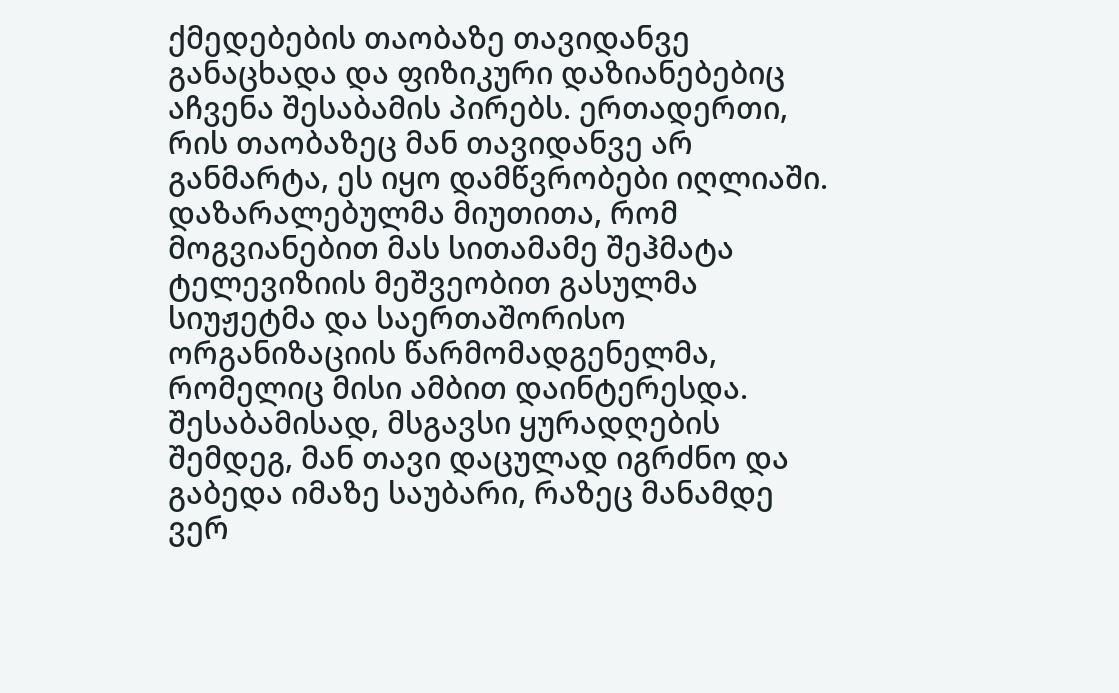ქმედებების თაობაზე თავიდანვე განაცხადა და ფიზიკური დაზიანებებიც აჩვენა შესაბამის პირებს. ერთადერთი, რის თაობაზეც მან თავიდანვე არ განმარტა, ეს იყო დამწვრობები იღლიაში. დაზარალებულმა მიუთითა, რომ მოგვიანებით მას სითამამე შეჰმატა ტელევიზიის მეშვეობით გასულმა სიუჟეტმა და საერთაშორისო ორგანიზაციის წარმომადგენელმა, რომელიც მისი ამბით დაინტერესდა. შესაბამისად, მსგავსი ყურადღების შემდეგ, მან თავი დაცულად იგრძნო და გაბედა იმაზე საუბარი, რაზეც მანამდე ვერ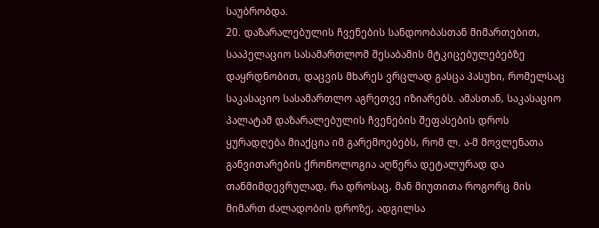საუბრობდა.
20. დაზარალებულის ჩვენების სანდოობასთან მიმართებით, სააპელაციო სასამართლომ შესაბამის მტკიცებულებებზე დაყრდნობით, დაცვის მხარეს ვრცლად გასცა პასუხი, რომელსაც საკასაციო სასამართლო აგრეთვე იზიარებს. ამასთან, საკასაციო პალატამ დაზარალებულის ჩვენების შეფასების დროს ყურადღება მიაქცია იმ გარემოებებს, რომ ლ. ა-მ მოვლენათა განვითარების ქრონოლოგია აღწერა დეტალურად და თანმიმდევრულად, რა დროსაც, მან მიუთითა როგორც მის მიმართ ძალადობის დროზე, ადგილსა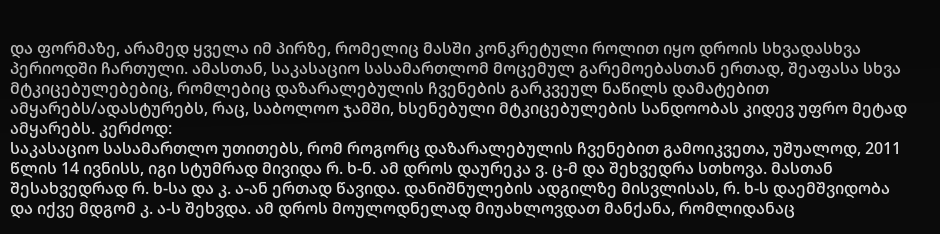და ფორმაზე, არამედ ყველა იმ პირზე, რომელიც მასში კონკრეტული როლით იყო დროის სხვადასხვა პერიოდში ჩართული. ამასთან, საკასაციო სასამართლომ მოცემულ გარემოებასთან ერთად, შეაფასა სხვა მტკიცებულებებიც, რომლებიც დაზარალებულის ჩვენების გარკვეულ ნაწილს დამატებით ამყარებს/ადასტურებს, რაც, საბოლოო ჯამში, ხსენებული მტკიცებულების სანდოობას კიდევ უფრო მეტად ამყარებს. კერძოდ:
საკასაციო სასამართლო უთითებს, რომ როგორც დაზარალებულის ჩვენებით გამოიკვეთა, უშუალოდ, 2011 წლის 14 ივნისს, იგი სტუმრად მივიდა რ. ხ-ნ. ამ დროს დაურეკა ვ. ც-მ და შეხვედრა სთხოვა. მასთან შესახვედრად რ. ხ-სა და კ. ა-ან ერთად წავიდა. დანიშნულების ადგილზე მისვლისას, რ. ხ-ს დაემშვიდობა და იქვე მდგომ კ. ა-ს შეხვდა. ამ დროს მოულოდნელად მიუახლოვდათ მანქანა, რომლიდანაც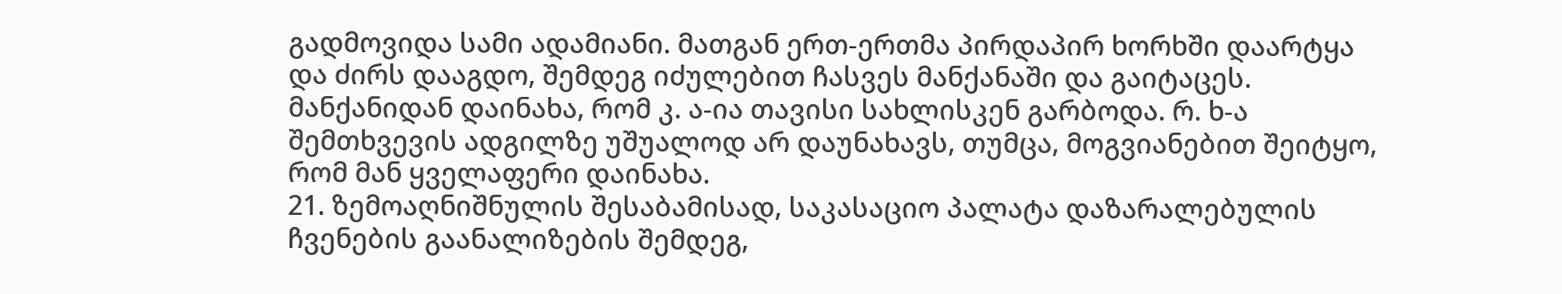გადმოვიდა სამი ადამიანი. მათგან ერთ-ერთმა პირდაპირ ხორხში დაარტყა და ძირს დააგდო, შემდეგ იძულებით ჩასვეს მანქანაში და გაიტაცეს. მანქანიდან დაინახა, რომ კ. ა-ია თავისი სახლისკენ გარბოდა. რ. ხ-ა შემთხვევის ადგილზე უშუალოდ არ დაუნახავს, თუმცა, მოგვიანებით შეიტყო, რომ მან ყველაფერი დაინახა.
21. ზემოაღნიშნულის შესაბამისად, საკასაციო პალატა დაზარალებულის ჩვენების გაანალიზების შემდეგ,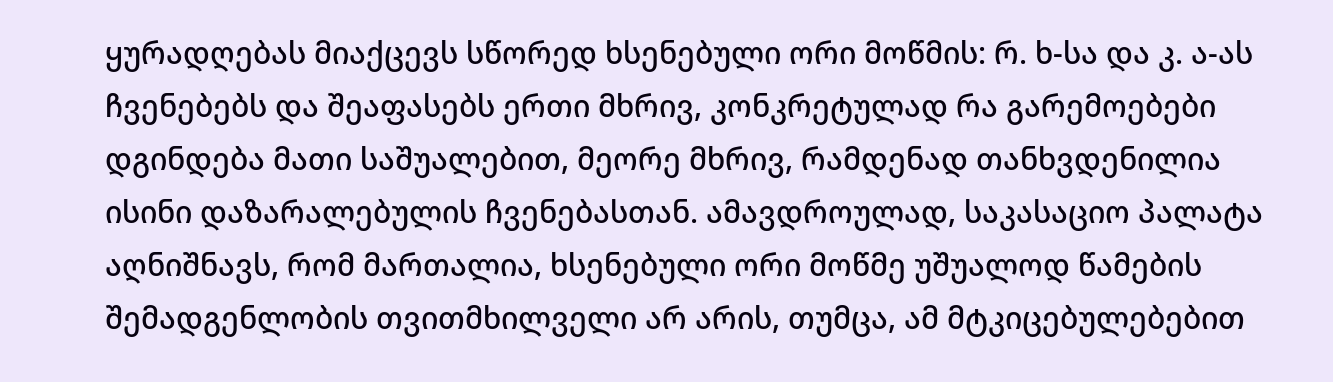ყურადღებას მიაქცევს სწორედ ხსენებული ორი მოწმის: რ. ხ-სა და კ. ა-ას ჩვენებებს და შეაფასებს ერთი მხრივ, კონკრეტულად რა გარემოებები დგინდება მათი საშუალებით, მეორე მხრივ, რამდენად თანხვდენილია ისინი დაზარალებულის ჩვენებასთან. ამავდროულად, საკასაციო პალატა აღნიშნავს, რომ მართალია, ხსენებული ორი მოწმე უშუალოდ წამების შემადგენლობის თვითმხილველი არ არის, თუმცა, ამ მტკიცებულებებით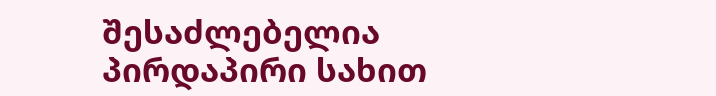შესაძლებელია პირდაპირი სახით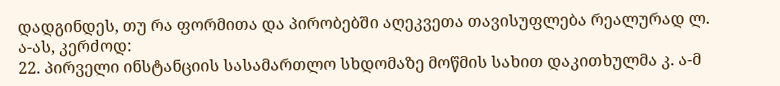დადგინდეს, თუ რა ფორმითა და პირობებში აღეკვეთა თავისუფლება რეალურად ლ. ა-ას, კერძოდ:
22. პირველი ინსტანციის სასამართლო სხდომაზე მოწმის სახით დაკითხულმა კ. ა-მ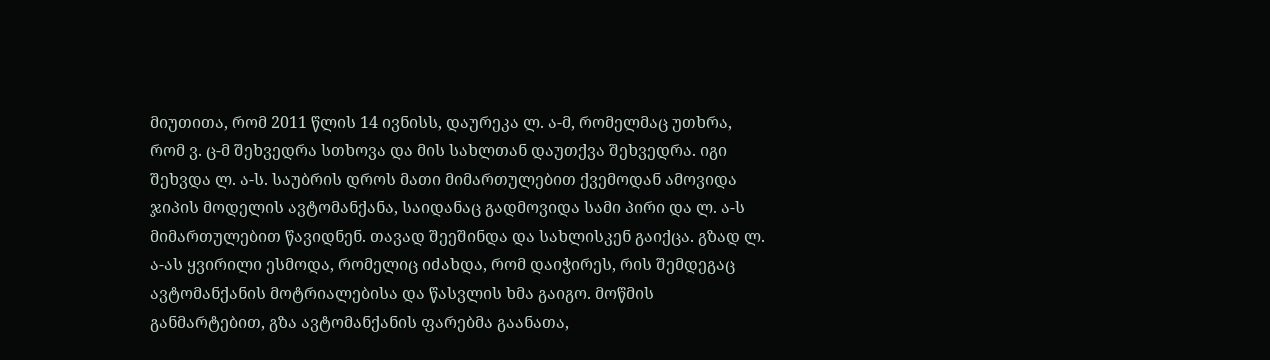მიუთითა, რომ 2011 წლის 14 ივნისს, დაურეკა ლ. ა-მ, რომელმაც უთხრა, რომ ვ. ც-მ შეხვედრა სთხოვა და მის სახლთან დაუთქვა შეხვედრა. იგი შეხვდა ლ. ა-ს. საუბრის დროს მათი მიმართულებით ქვემოდან ამოვიდა ჯიპის მოდელის ავტომანქანა, საიდანაც გადმოვიდა სამი პირი და ლ. ა-ს მიმართულებით წავიდნენ. თავად შეეშინდა და სახლისკენ გაიქცა. გზად ლ. ა-ას ყვირილი ესმოდა, რომელიც იძახდა, რომ დაიჭირეს, რის შემდეგაც ავტომანქანის მოტრიალებისა და წასვლის ხმა გაიგო. მოწმის განმარტებით, გზა ავტომანქანის ფარებმა გაანათა,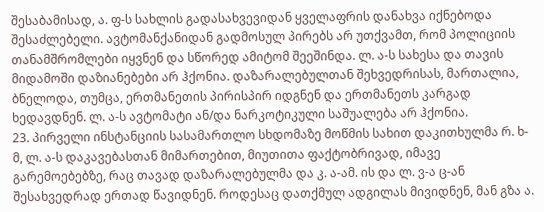შესაბამისად, ა. ფ-ს სახლის გადასახვევიდან ყველაფრის დანახვა იქნებოდა შესაძლებელი. ავტომანქანიდან გადმოსულ პირებს არ უთქვამთ, რომ პოლიციის თანამშრომლები იყვნენ და სწორედ ამიტომ შეეშინდა. ლ. ა-ს სახესა და თავის მიდამოში დაზიანებები არ ჰქონია. დაზარალებულთან შეხვედრისას, მართალია, ბნელოდა, თუმცა, ერთმანეთის პირისპირ იდგნენ და ერთმანეთს კარგად ხედავდნენ. ლ. ა-ს ავტომატი ან/და ნარკოტიკული საშუალება არ ჰქონია.
23. პირველი ინსტანციის სასამართლო სხდომაზე მოწმის სახით დაკითხულმა რ. ხ-მ, ლ. ა-ს დაკავებასთან მიმართებით, მიუთითა ფაქტობრივად, იმავე გარემოებებზე, რაც თავად დაზარალებულმა და კ. ა-ამ. ის და ლ. ვ-ა ც-ან შესახვედრად ერთად წავიდნენ. როდესაც დათქმულ ადგილას მივიდნენ, მან გზა ა.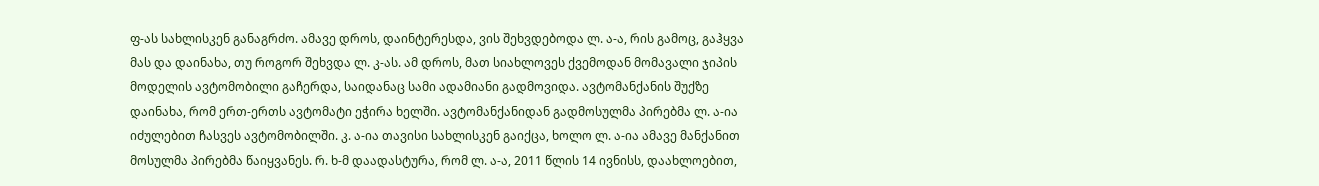ფ-ას სახლისკენ განაგრძო. ამავე დროს, დაინტერესდა, ვის შეხვდებოდა ლ. ა-ა, რის გამოც, გაჰყვა მას და დაინახა, თუ როგორ შეხვდა ლ. კ-ას. ამ დროს, მათ სიახლოვეს ქვემოდან მომავალი ჯიპის მოდელის ავტომობილი გაჩერდა, საიდანაც სამი ადამიანი გადმოვიდა. ავტომანქანის შუქზე დაინახა, რომ ერთ-ერთს ავტომატი ეჭირა ხელში. ავტომანქანიდან გადმოსულმა პირებმა ლ. ა-ია იძულებით ჩასვეს ავტომობილში. კ. ა-ია თავისი სახლისკენ გაიქცა, ხოლო ლ. ა-ია ამავე მანქანით მოსულმა პირებმა წაიყვანეს. რ. ხ-მ დაადასტურა, რომ ლ. ა-ა, 2011 წლის 14 ივნისს, დაახლოებით,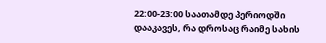22:00-23:00 საათამდე პერიოდში დააკავეს, რა დროსაც რაიმე სახის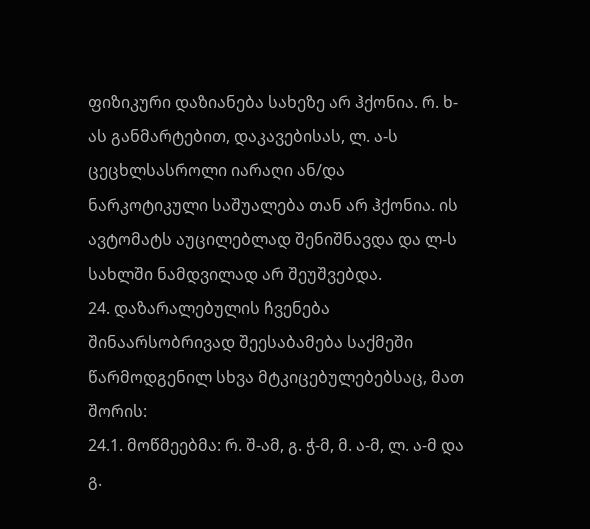ფიზიკური დაზიანება სახეზე არ ჰქონია. რ. ხ-ას განმარტებით, დაკავებისას, ლ. ა-ს ცეცხლსასროლი იარაღი ან/და ნარკოტიკული საშუალება თან არ ჰქონია. ის ავტომატს აუცილებლად შენიშნავდა და ლ-ს სახლში ნამდვილად არ შეუშვებდა.
24. დაზარალებულის ჩვენება შინაარსობრივად შეესაბამება საქმეში წარმოდგენილ სხვა მტკიცებულებებსაც, მათ შორის:
24.1. მოწმეებმა: რ. შ-ამ, გ. ჭ-მ, მ. ა-მ, ლ. ა-მ და გ.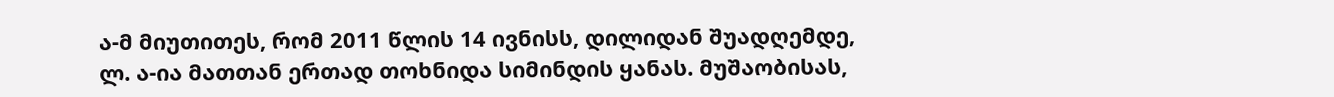ა-მ მიუთითეს, რომ 2011 წლის 14 ივნისს, დილიდან შუადღემდე, ლ. ა-ია მათთან ერთად თოხნიდა სიმინდის ყანას. მუშაობისას,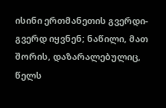ისინი ერთმანეთის გვერდი-გვერდ იყვნენ; ნაწილი, მათ შორის, დაზარალებულიც, წელს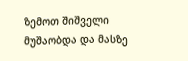ზემოთ შიშველი მუშაობდა და მასზე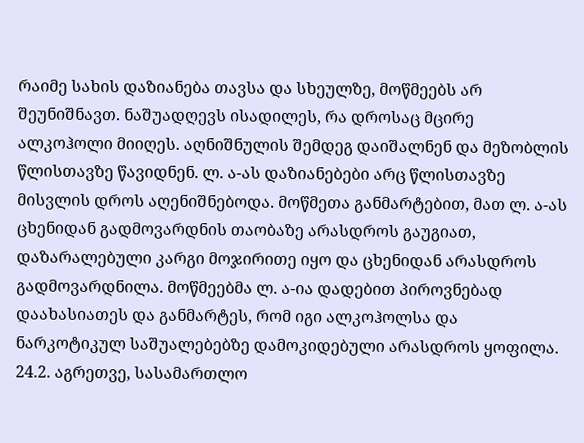რაიმე სახის დაზიანება თავსა და სხეულზე, მოწმეებს არ შეუნიშნავთ. ნაშუადღევს ისადილეს, რა დროსაც მცირე ალკოჰოლი მიიღეს. აღნიშნულის შემდეგ დაიშალნენ და მეზობლის წლისთავზე წავიდნენ. ლ. ა-ას დაზიანებები არც წლისთავზე მისვლის დროს აღენიშნებოდა. მოწმეთა განმარტებით, მათ ლ. ა-ას ცხენიდან გადმოვარდნის თაობაზე არასდროს გაუგიათ, დაზარალებული კარგი მოჯირითე იყო და ცხენიდან არასდროს გადმოვარდნილა. მოწმეებმა ლ. ა-ია დადებით პიროვნებად დაახასიათეს და განმარტეს, რომ იგი ალკოჰოლსა და ნარკოტიკულ საშუალებებზე დამოკიდებული არასდროს ყოფილა.
24.2. აგრეთვე, სასამართლო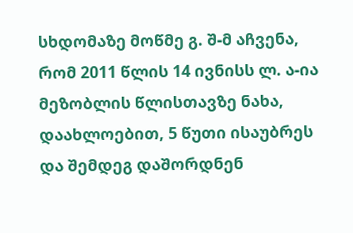სხდომაზე მოწმე გ. შ-მ აჩვენა, რომ 2011 წლის 14 ივნისს ლ. ა-ია მეზობლის წლისთავზე ნახა, დაახლოებით, 5 წუთი ისაუბრეს და შემდეგ დაშორდნენ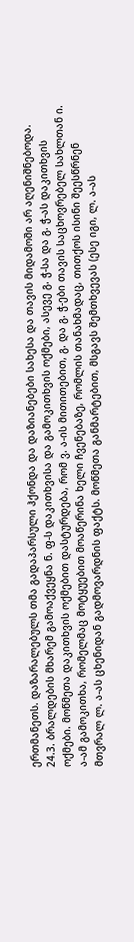ერთმანეთს. დაზარალებულს თმა გადაპარსული ჰქონდა და დაზიანებები სახესა და თავის მიდამოში არ აღენიშნებოდა.
24.3. ბრალდების მხარემ გამოაქვეყნა ნ. ფ-ს დაკითხვისა და გამოკითხვის ოქმები, ასევე გ. ჭ-სა და გ. ჭ-ას დაკითხვის ოქმები. მოწმეთა დაკითხვის ოქმებით დასტურდება, რომ ვ. ა-ის მითითებით, გ. და გ. ჭ-ები თავის საცხოვრებელ სახლთან ი. ა-ამ გამოკითხა, რომელმაც მოტყუებით მოაწერინა ხელი ჩვენებაზე, რომლის თანახმადაც, თითქოს ისინი შეესწრნენ მთვრალ ლ. ა-ას ცხენიდან გადმოვარდნის ფაქტს. მოწმეთა განმარტებით, მსგავს შემთხვევას (ესე იგი, ლ. ა-ას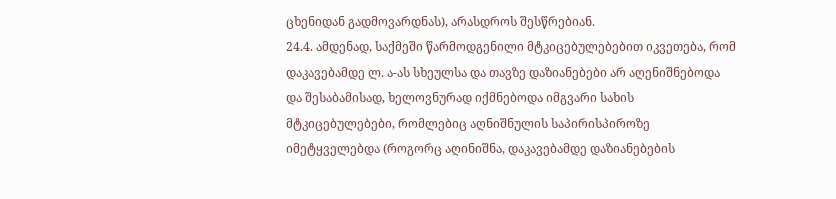ცხენიდან გადმოვარდნას), არასდროს შესწრებიან.
24.4. ამდენად, საქმეში წარმოდგენილი მტკიცებულებებით იკვეთება, რომ დაკავებამდე ლ. ა-ას სხეულსა და თავზე დაზიანებები არ აღენიშნებოდა და შესაბამისად, ხელოვნურად იქმნებოდა იმგვარი სახის მტკიცებულებები, რომლებიც აღნიშნულის საპირისპიროზე იმეტყველებდა (როგორც აღინიშნა, დაკავებამდე დაზიანებების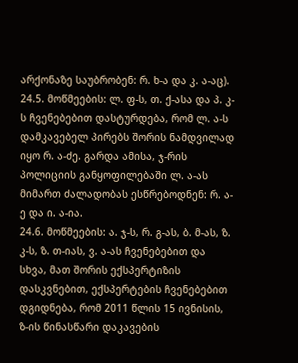არქონაზე საუბრობენ: რ. ხ-ა და კ. ა-აც).
24.5. მოწმეების: ლ. ფ-ს, თ. ქ-ასა და პ. კ-ს ჩვენებებით დასტურდება, რომ ლ. ა-ს დამკავებელ პირებს შორის ნამდვილად იყო რ. ა-ძე. გარდა ამისა, ჯ-რის პოლიციის განყოფილებაში ლ. ა-ას მიმართ ძალადობას ესწრებოდნენ: რ. ა-ე და ი. ა-ია.
24.6. მოწმეების: ა. ჯ-ს, რ. გ-ას, ბ. მ-ას, ზ. კ-ს, ზ. თ-იას, ვ. ა-ას ჩვენებებით და სხვა, მათ შორის ექსპერტიზის დასკვნებით, ექსპერტების ჩვენებებით დგიდნება, რომ 2011 წლის 15 ივნისის, ზ-ის წინასწარი დაკავების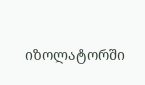იზოლატორში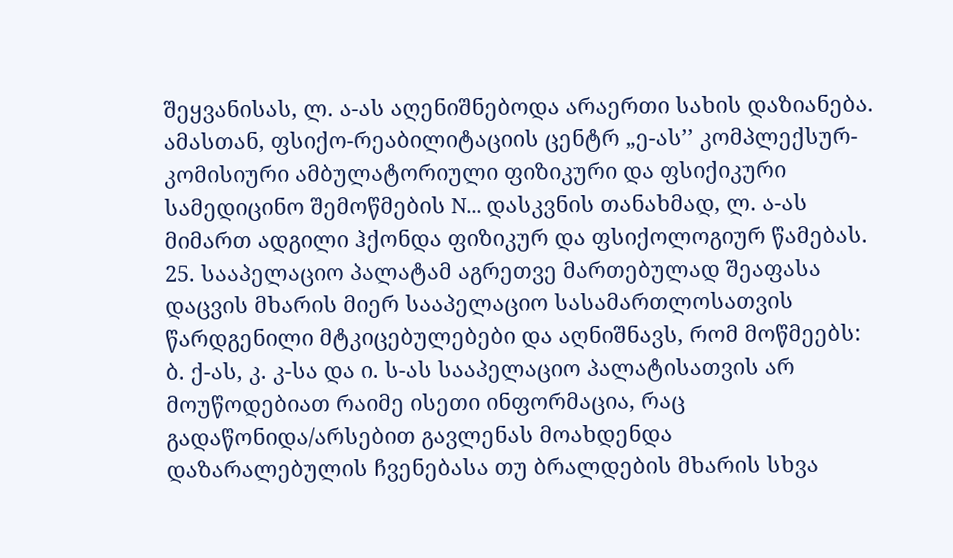შეყვანისას, ლ. ა-ას აღენიშნებოდა არაერთი სახის დაზიანება. ამასთან, ფსიქო-რეაბილიტაციის ცენტრ „ე-ას’’ კომპლექსურ-კომისიური ამბულატორიული ფიზიკური და ფსიქიკური სამედიცინო შემოწმების N... დასკვნის თანახმად, ლ. ა-ას მიმართ ადგილი ჰქონდა ფიზიკურ და ფსიქოლოგიურ წამებას.
25. სააპელაციო პალატამ აგრეთვე მართებულად შეაფასა დაცვის მხარის მიერ სააპელაციო სასამართლოსათვის წარდგენილი მტკიცებულებები და აღნიშნავს, რომ მოწმეებს: ბ. ქ-ას, კ. კ-სა და ი. ს-ას სააპელაციო პალატისათვის არ მოუწოდებიათ რაიმე ისეთი ინფორმაცია, რაც გადაწონიდა/არსებით გავლენას მოახდენდა დაზარალებულის ჩვენებასა თუ ბრალდების მხარის სხვა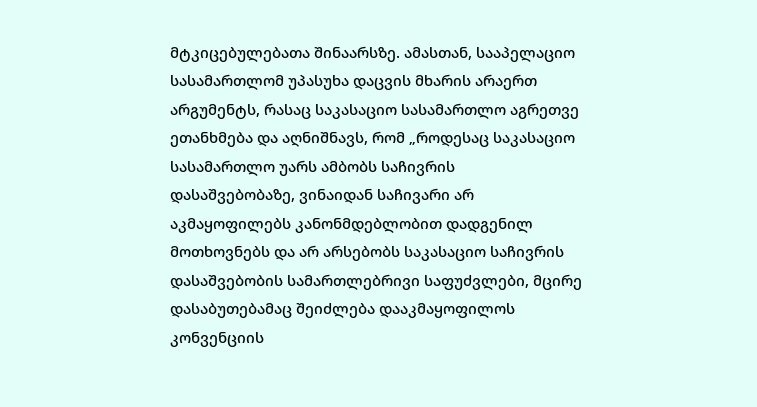მტკიცებულებათა შინაარსზე. ამასთან, სააპელაციო სასამართლომ უპასუხა დაცვის მხარის არაერთ არგუმენტს, რასაც საკასაციო სასამართლო აგრეთვე ეთანხმება და აღნიშნავს, რომ „როდესაც საკასაციო სასამართლო უარს ამბობს საჩივრის დასაშვებობაზე, ვინაიდან საჩივარი არ აკმაყოფილებს კანონმდებლობით დადგენილ მოთხოვნებს და არ არსებობს საკასაციო საჩივრის დასაშვებობის სამართლებრივი საფუძვლები, მცირე დასაბუთებამაც შეიძლება დააკმაყოფილოს კონვენციის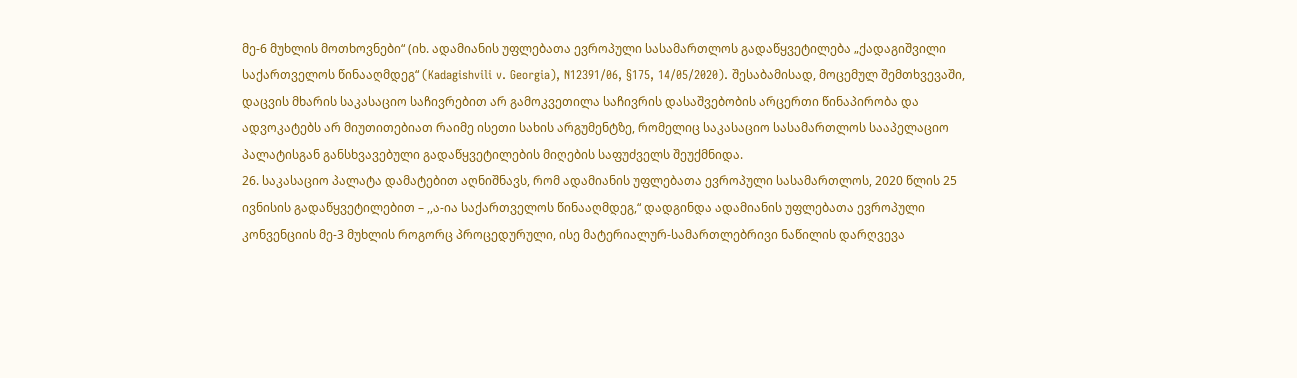მე-6 მუხლის მოთხოვნები“ (იხ. ადამიანის უფლებათა ევროპული სასამართლოს გადაწყვეტილება „ქადაგიშვილი საქართველოს წინააღმდეგ“ (Kadagishvili v. Georgia), N12391/06, §175, 14/05/2020). შესაბამისად, მოცემულ შემთხვევაში, დაცვის მხარის საკასაციო საჩივრებით არ გამოკვეთილა საჩივრის დასაშვებობის არცერთი წინაპირობა და ადვოკატებს არ მიუთითებიათ რაიმე ისეთი სახის არგუმენტზე, რომელიც საკასაციო სასამართლოს სააპელაციო პალატისგან განსხვავებული გადაწყვეტილების მიღების საფუძველს შეუქმნიდა.
26. საკასაციო პალატა დამატებით აღნიშნავს, რომ ადამიანის უფლებათა ევროპული სასამართლოს, 2020 წლის 25 ივნისის გადაწყვეტილებით – ,,ა-ია საქართველოს წინააღმდეგ,“ დადგინდა ადამიანის უფლებათა ევროპული კონვენციის მე-3 მუხლის როგორც პროცედურული, ისე მატერიალურ-სამართლებრივი ნაწილის დარღვევა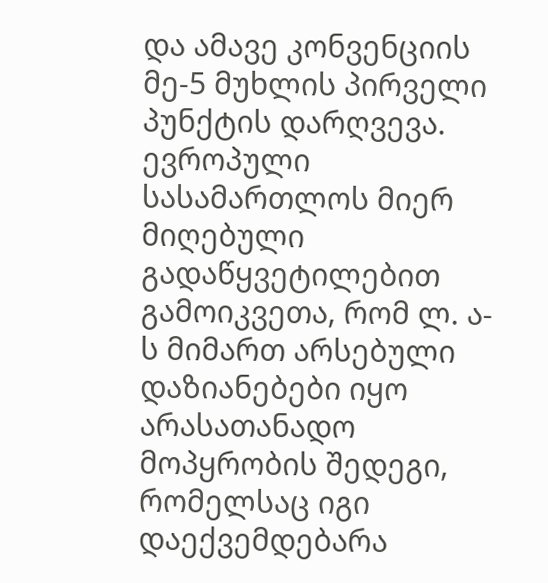და ამავე კონვენციის მე-5 მუხლის პირველი პუნქტის დარღვევა. ევროპული სასამართლოს მიერ მიღებული გადაწყვეტილებით გამოიკვეთა, რომ ლ. ა-ს მიმართ არსებული დაზიანებები იყო არასათანადო მოპყრობის შედეგი, რომელსაც იგი დაექვემდებარა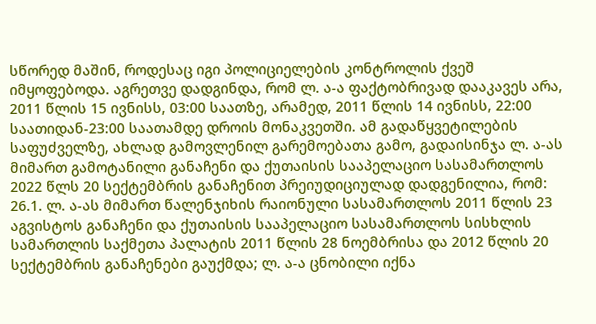სწორედ მაშინ, როდესაც იგი პოლიციელების კონტროლის ქვეშ იმყოფებოდა. აგრეთვე დადგინდა, რომ ლ. ა-ა ფაქტობრივად დააკავეს არა, 2011 წლის 15 ივნისს, 03:00 საათზე, არამედ, 2011 წლის 14 ივნისს, 22:00 საათიდან-23:00 საათამდე დროის მონაკვეთში. ამ გადაწყვეტილების საფუძველზე, ახლად გამოვლენილ გარემოებათა გამო, გადაისინჯა ლ. ა-ას მიმართ გამოტანილი განაჩენი და ქუთაისის სააპელაციო სასამართლოს 2022 წლს 20 სექტემბრის განაჩენით პრეიუდიციულად დადგენილია, რომ:
26.1. ლ. ა-ას მიმართ წალენჯიხის რაიონული სასამართლოს 2011 წლის 23 აგვისტოს განაჩენი და ქუთაისის სააპელაციო სასამართლოს სისხლის სამართლის საქმეთა პალატის 2011 წლის 28 ნოემბრისა და 2012 წლის 20 სექტემბრის განაჩენები გაუქმდა; ლ. ა-ა ცნობილი იქნა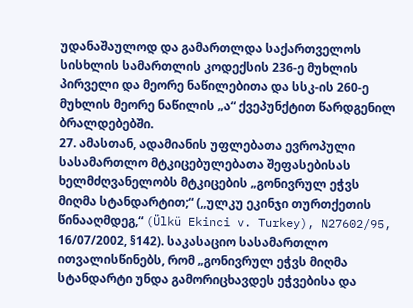უდანაშაულოდ და გამართლდა საქართველოს სისხლის სამართლის კოდექსის 236-ე მუხლის პირველი და მეორე ნაწილებითა და სსკ-ის 260-ე მუხლის მეორე ნაწილის „ა“ ქვეპუნქტით წარდგენილ ბრალდებებში.
27. ამასთან, ადამიანის უფლებათა ევროპული სასამართლო მტკიცებულებათა შეფასებისას ხელმძღვანელობს მტკიცების „გონივრულ ეჭვს მიღმა სტანდარტით;“ (,,ულკუ ეკინჯი თურთქეთის წინააღმდეგ,“ (Ülkü Ekinci v. Turkey), N27602/95, 16/07/2002, §142). საკასაციო სასამართლო ითვალისწინებს, რომ „გონივრულ ეჭვს მიღმა სტანდარტი უნდა გამორიცხავდეს ეჭვებისა და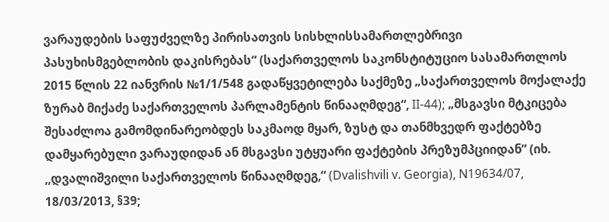ვარაუდების საფუძველზე პირისათვის სისხლისსამართლებრივი პასუხისმგებლობის დაკისრებას“ (საქართველოს საკონსტიტუციო სასამართლოს 2015 წლის 22 იანვრის №1/1/548 გადაწყვეტილება საქმეზე „საქართველოს მოქალაქე ზურაბ მიქაძე საქართველოს პარლამენტის წინააღმდეგ“, II-44); „მსგავსი მტკიცება შესაძლოა გამომდინარეობდეს საკმაოდ მყარ, ზუსტ და თანმხვედრ ფაქტებზე დამყარებული ვარაუდიდან ან მსგავსი უტყუარი ფაქტების პრეზუმპციიდან” (იხ. ,,დვალიშვილი საქართველოს წინააღმდეგ,“ (Dvalishvili v. Georgia), N19634/07, 18/03/2013, §39;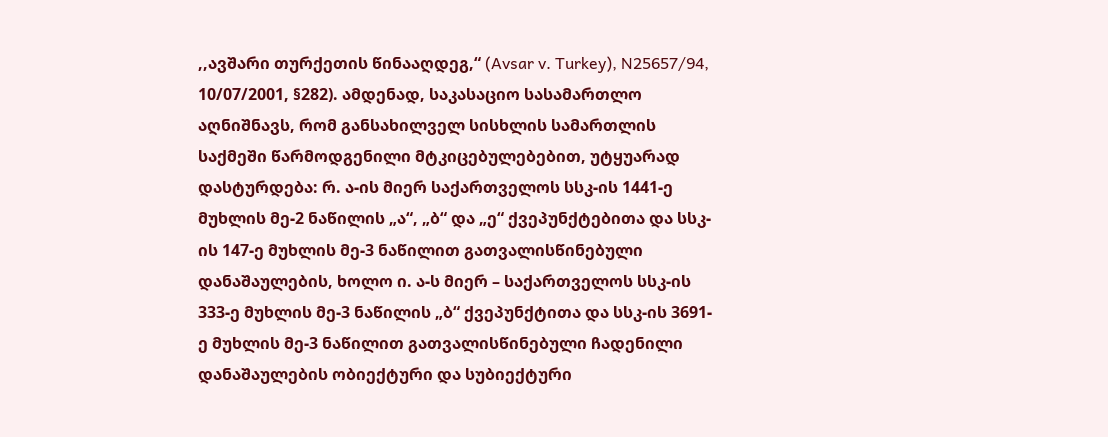,,ავშარი თურქეთის წინააღდეგ,“ (Avsar v. Turkey), N25657/94, 10/07/2001, §282). ამდენად, საკასაციო სასამართლო აღნიშნავს, რომ განსახილველ სისხლის სამართლის საქმეში წარმოდგენილი მტკიცებულებებით, უტყუარად დასტურდება: რ. ა-ის მიერ საქართველოს სსკ-ის 1441-ე მუხლის მე-2 ნაწილის „ა“, „ბ“ და „ე“ ქვეპუნქტებითა და სსკ-ის 147-ე მუხლის მე-3 ნაწილით გათვალისწინებული დანაშაულების, ხოლო ი. ა-ს მიერ – საქართველოს სსკ-ის 333-ე მუხლის მე-3 ნაწილის „ბ“ ქვეპუნქტითა და სსკ-ის 3691-ე მუხლის მე-3 ნაწილით გათვალისწინებული ჩადენილი დანაშაულების ობიექტური და სუბიექტური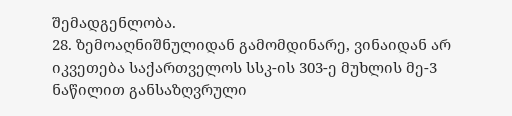შემადგენლობა.
28. ზემოაღნიშნულიდან გამომდინარე, ვინაიდან არ იკვეთება საქართველოს სსკ-ის 303-ე მუხლის მე-3 ნაწილით განსაზღვრული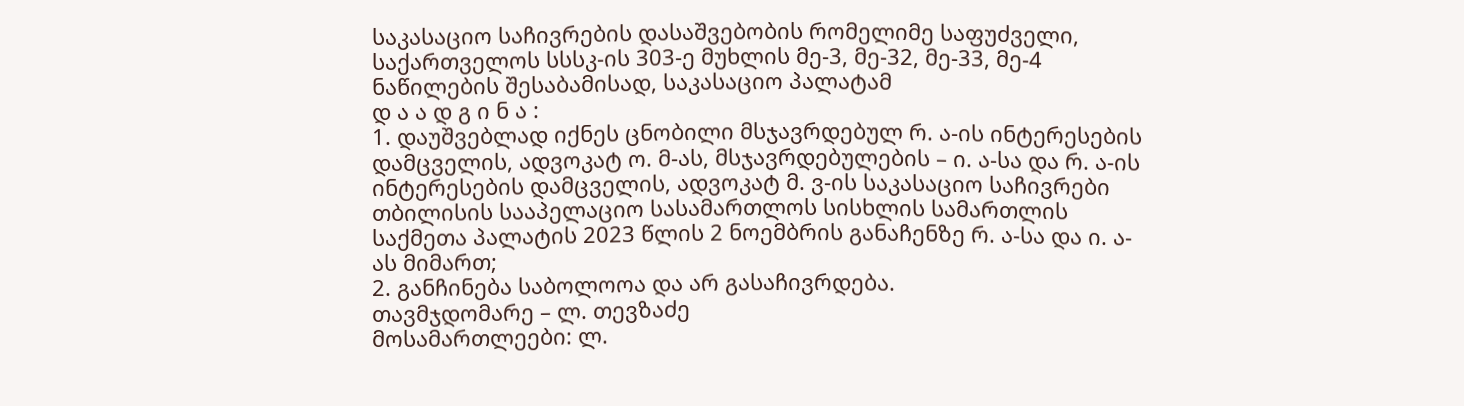საკასაციო საჩივრების დასაშვებობის რომელიმე საფუძველი, საქართველოს სსსკ-ის 303-ე მუხლის მე-3, მე-32, მე-33, მე-4 ნაწილების შესაბამისად, საკასაციო პალატამ
დ ა ა დ გ ი ნ ა :
1. დაუშვებლად იქნეს ცნობილი მსჯავრდებულ რ. ა-ის ინტერესების დამცველის, ადვოკატ ო. მ-ას, მსჯავრდებულების – ი. ა-სა და რ. ა-ის ინტერესების დამცველის, ადვოკატ მ. ვ-ის საკასაციო საჩივრები თბილისის სააპელაციო სასამართლოს სისხლის სამართლის საქმეთა პალატის 2023 წლის 2 ნოემბრის განაჩენზე რ. ა-სა და ი. ა-ას მიმართ;
2. განჩინება საბოლოოა და არ გასაჩივრდება.
თავმჯდომარე – ლ. თევზაძე
მოსამართლეები: ლ.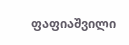ფაფიაშვილი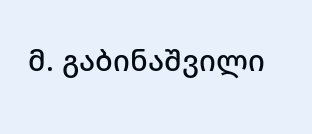მ. გაბინაშვილი